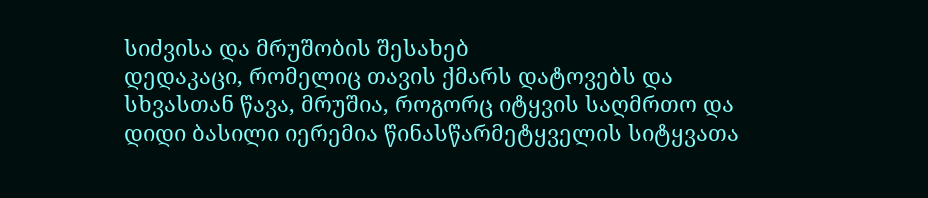სიძვისა და მრუშობის შესახებ
დედაკაცი, რომელიც თავის ქმარს დატოვებს და სხვასთან წავა, მრუშია, როგორც იტყვის საღმრთო და დიდი ბასილი იერემია წინასწარმეტყველის სიტყვათა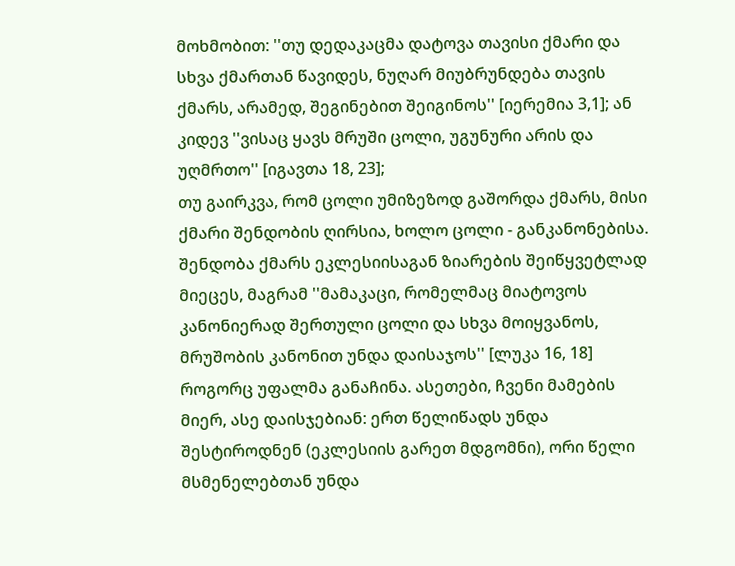მოხმობით: ''თუ დედაკაცმა დატოვა თავისი ქმარი და სხვა ქმართან წავიდეს, ნუღარ მიუბრუნდება თავის ქმარს, არამედ, შეგინებით შეიგინოს'' [იერემია 3,1]; ან კიდევ ''ვისაც ყავს მრუში ცოლი, უგუნური არის და უღმრთო'' [იგავთა 18, 23];
თუ გაირკვა, რომ ცოლი უმიზეზოდ გაშორდა ქმარს, მისი ქმარი შენდობის ღირსია, ხოლო ცოლი - განკანონებისა. შენდობა ქმარს ეკლესიისაგან ზიარების შეიწყვეტლად მიეცეს, მაგრამ ''მამაკაცი, რომელმაც მიატოვოს კანონიერად შერთული ცოლი და სხვა მოიყვანოს, მრუშობის კანონით უნდა დაისაჯოს'' [ლუკა 16, 18] როგორც უფალმა განაჩინა. ასეთები, ჩვენი მამების მიერ, ასე დაისჯებიან: ერთ წელიწადს უნდა შესტიროდნენ (ეკლესიის გარეთ მდგომნი), ორი წელი მსმენელებთან უნდა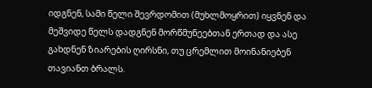იდგნენ, სამი წელი შევრდომით (მუხლმოყრით) იყვნენ და მეშვიდე წელს დადგნენ მორწმუნეებთან ერთად და ასე გახდნენ ზიარების ღირსნი, თუ ცრემლით მოინანიებენ თავიანთ ბრალს.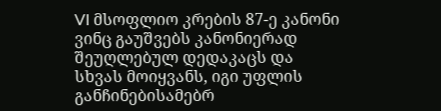VI მსოფლიო კრების 87-ე კანონი
ვინც გაუშვებს კანონიერად შეუღლებულ დედაკაცს და სხვას მოიყვანს, იგი უფლის განჩინებისამებრ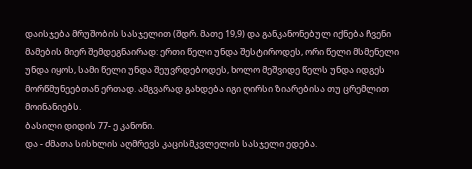დაისჯება მრუშობის სასჯელით (შდრ. მათე 19,9) და განკანონებულ იქნება ჩვენი მამების მიერ შემდეგნაირად: ერთი წელი უნდა შესტიროდეს, ორი წელი მსმენელი უნდა იყოს, სამი წელი უნდა შეუვრდებოდეს, ხოლო მეშვიდე წელს უნდა იდგეს მორწმუნეებთან ერთად. ამგვარად გახდება იგი ღირსი ზიარებისა თუ ცრემლით მოინანიებს.
ბასილი დიდის 77- ე კანონი.
და - ძმათა სისხლის აღმრევს კაცისმკვლელის სასჯელი ედება.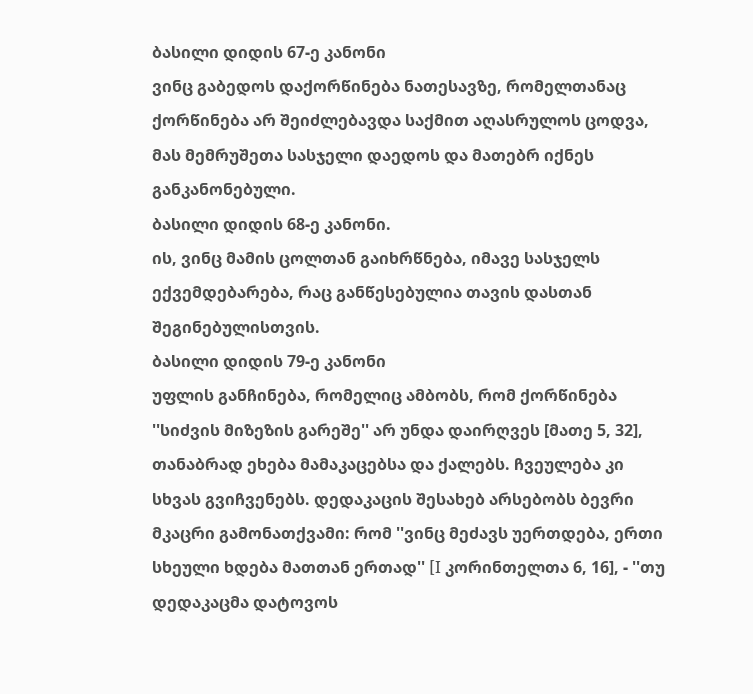ბასილი დიდის 67-ე კანონი
ვინც გაბედოს დაქორწინება ნათესავზე, რომელთანაც ქორწინება არ შეიძლებავდა საქმით აღასრულოს ცოდვა, მას მემრუშეთა სასჯელი დაედოს და მათებრ იქნეს განკანონებული.
ბასილი დიდის 68-ე კანონი.
ის, ვინც მამის ცოლთან გაიხრწნება, იმავე სასჯელს ექვემდებარება, რაც განწესებულია თავის დასთან შეგინებულისთვის.
ბასილი დიდის 79-ე კანონი
უფლის განჩინება, რომელიც ამბობს, რომ ქორწინება ''სიძვის მიზეზის გარეშე'' არ უნდა დაირღვეს [მათე 5, 32], თანაბრად ეხება მამაკაცებსა და ქალებს. ჩვეულება კი სხვას გვიჩვენებს. დედაკაცის შესახებ არსებობს ბევრი მკაცრი გამონათქვამი: რომ ''ვინც მეძავს უერთდება, ერთი სხეული ხდება მათთან ერთად'' [I კორინთელთა 6, 16], - ''თუ დედაკაცმა დატოვოს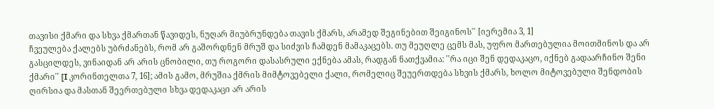თავისი ქმარი და სხვა ქმართან წავიდეს, ნუღარ მიუბრუნდება თავის ქმარს, არამედ შეგინებით შეიგინოს'' [იერემია 3, 1]
ჩვეულება ქალებს უბრძანებს, რომ არ გაშორდნენ მრუშ და სიძვის ჩამდენ მამაკაცებს. თუ მეუღლე ცემს მას, უფრო მართებულია მოითმინოს და არ გასცილდეს, ვინაიდან არ არის ცნობილი, თუ როგორი დასასრული ექნება ამას, რადგან ნათქვამია: ''რა იცი შენ დედაკაცო, იქნებ გადაარჩინო შენი ქმარი'' [I კორინთელთა 7, 16]; ამის გამო, მრუშია ქმრის მიმტოვებელი ქალი, რომელიც შეუერთდება სხვის ქმარს, ხოლო მიტოვებული შენდობის ღირსია და მასთან შეერთებული სხვა დედაკაცი არ არის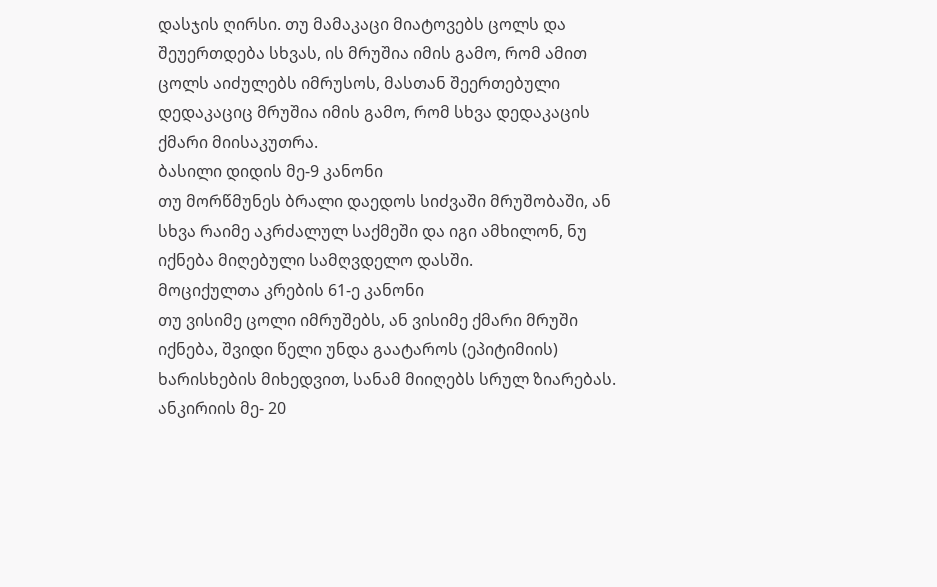დასჯის ღირსი. თუ მამაკაცი მიატოვებს ცოლს და შეუერთდება სხვას, ის მრუშია იმის გამო, რომ ამით ცოლს აიძულებს იმრუსოს, მასთან შეერთებული დედაკაციც მრუშია იმის გამო, რომ სხვა დედაკაცის ქმარი მიისაკუთრა.
ბასილი დიდის მე-9 კანონი
თუ მორწმუნეს ბრალი დაედოს სიძვაში მრუშობაში, ან სხვა რაიმე აკრძალულ საქმეში და იგი ამხილონ, ნუ იქნება მიღებული სამღვდელო დასში.
მოციქულთა კრების 61-ე კანონი
თუ ვისიმე ცოლი იმრუშებს, ან ვისიმე ქმარი მრუში იქნება, შვიდი წელი უნდა გაატაროს (ეპიტიმიის) ხარისხების მიხედვით, სანამ მიიღებს სრულ ზიარებას.
ანკირიის მე- 20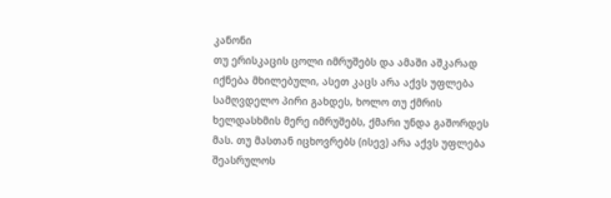კანონი
თუ ერისკაცის ცოლი იმრუშებს და ამაში აშკარად იქნება მხილებული, ასეთ კაცს არა აქვს უფლება სამღვდელო პირი გახდეს, ხოლო თუ ქმრის ხელდასხმის მერე იმრუშებს, ქმარი უნდა გაშორდეს მას. თუ მასთან იცხოვრებს (ისევ) არა აქვს უფლება შეასრულოს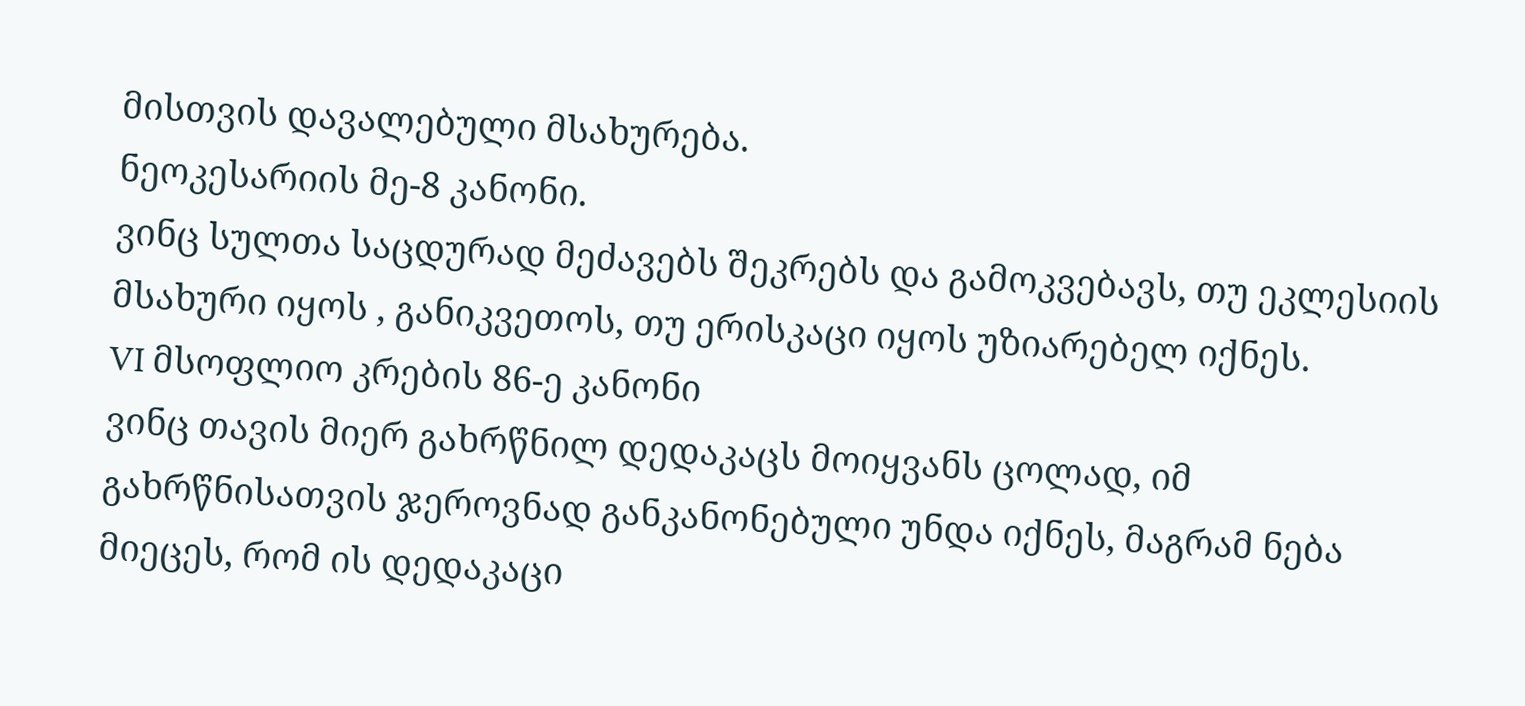მისთვის დავალებული მსახურება.
ნეოკესარიის მე-8 კანონი.
ვინც სულთა საცდურად მეძავებს შეკრებს და გამოკვებავს, თუ ეკლესიის მსახური იყოს , განიკვეთოს, თუ ერისკაცი იყოს უზიარებელ იქნეს.
VI მსოფლიო კრების 86-ე კანონი
ვინც თავის მიერ გახრწნილ დედაკაცს მოიყვანს ცოლად, იმ გახრწნისათვის ჯეროვნად განკანონებული უნდა იქნეს, მაგრამ ნება მიეცეს, რომ ის დედაკაცი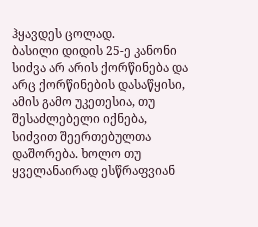ჰყავდეს ცოლად.
ბასილი დიდის 25-ე კანონი
სიძვა არ არის ქორწინება და არც ქორწინების დასაწყისი, ამის გამო უკეთესია, თუ შესაძლებელი იქნება, სიძვით შეერთებულთა დაშორება. ხოლო თუ ყველანაირად ესწრაფვიან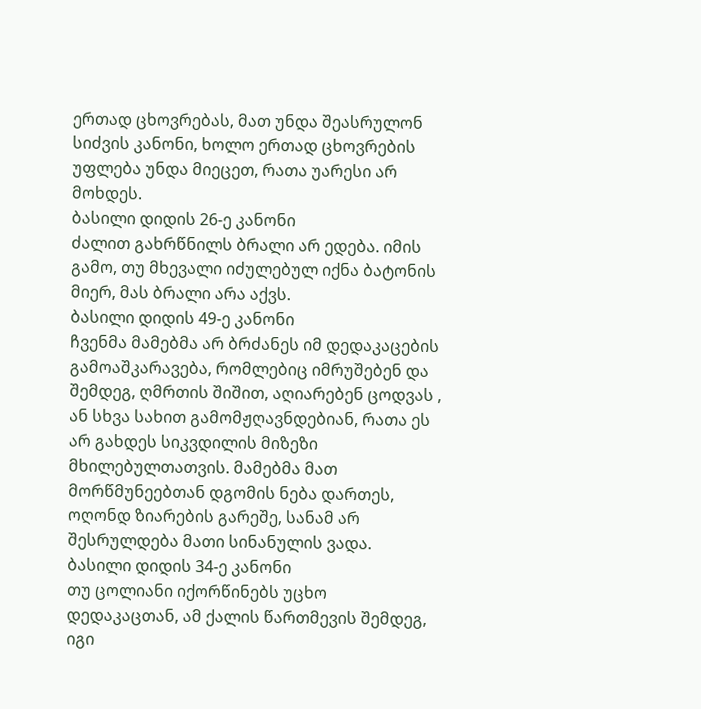ერთად ცხოვრებას, მათ უნდა შეასრულონ სიძვის კანონი, ხოლო ერთად ცხოვრების უფლება უნდა მიეცეთ, რათა უარესი არ მოხდეს.
ბასილი დიდის 26-ე კანონი
ძალით გახრწნილს ბრალი არ ედება. იმის გამო, თუ მხევალი იძულებულ იქნა ბატონის მიერ, მას ბრალი არა აქვს.
ბასილი დიდის 49-ე კანონი
ჩვენმა მამებმა არ ბრძანეს იმ დედაკაცების გამოაშკარავება, რომლებიც იმრუშებენ და შემდეგ, ღმრთის შიშით, აღიარებენ ცოდვას , ან სხვა სახით გამომჟღავნდებიან, რათა ეს არ გახდეს სიკვდილის მიზეზი მხილებულთათვის. მამებმა მათ მორწმუნეებთან დგომის ნება დართეს, ოღონდ ზიარების გარეშე, სანამ არ შესრულდება მათი სინანულის ვადა.
ბასილი დიდის 34-ე კანონი
თუ ცოლიანი იქორწინებს უცხო დედაკაცთან, ამ ქალის წართმევის შემდეგ, იგი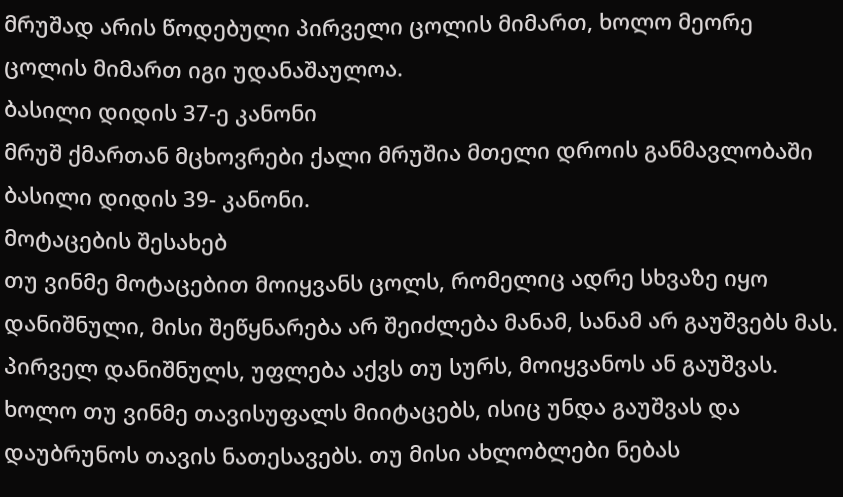მრუშად არის წოდებული პირველი ცოლის მიმართ, ხოლო მეორე ცოლის მიმართ იგი უდანაშაულოა.
ბასილი დიდის 37-ე კანონი
მრუშ ქმართან მცხოვრები ქალი მრუშია მთელი დროის განმავლობაში
ბასილი დიდის 39- კანონი.
მოტაცების შესახებ
თუ ვინმე მოტაცებით მოიყვანს ცოლს, რომელიც ადრე სხვაზე იყო დანიშნული, მისი შეწყნარება არ შეიძლება მანამ, სანამ არ გაუშვებს მას. პირველ დანიშნულს, უფლება აქვს თუ სურს, მოიყვანოს ან გაუშვას. ხოლო თუ ვინმე თავისუფალს მიიტაცებს, ისიც უნდა გაუშვას და დაუბრუნოს თავის ნათესავებს. თუ მისი ახლობლები ნებას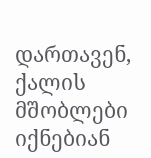დართავენ, ქალის მშობლები იქნებიან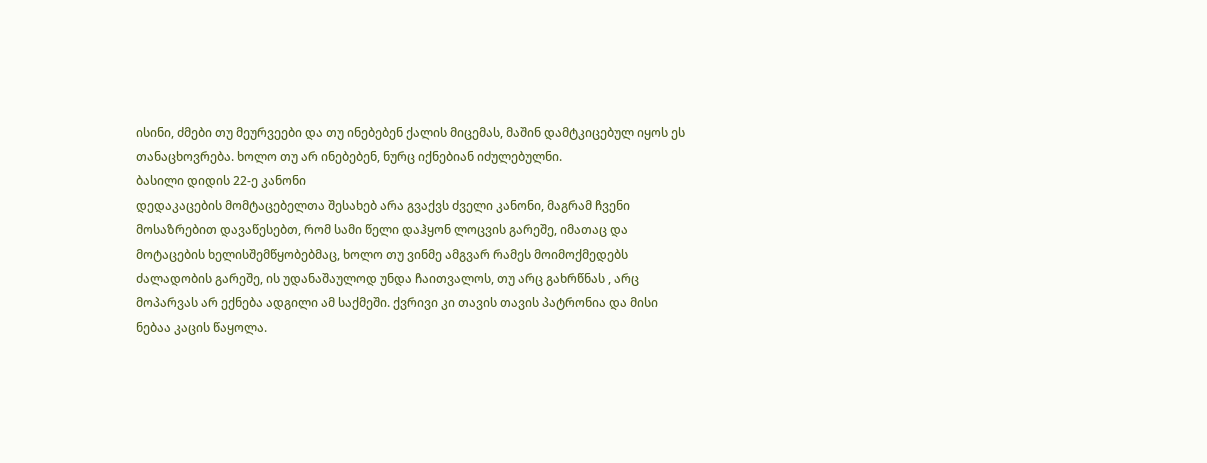ისინი, ძმები თუ მეურვეები და თუ ინებებენ ქალის მიცემას, მაშინ დამტკიცებულ იყოს ეს თანაცხოვრება. ხოლო თუ არ ინებებენ, ნურც იქნებიან იძულებულნი.
ბასილი დიდის 22-ე კანონი
დედაკაცების მომტაცებელთა შესახებ არა გვაქვს ძველი კანონი, მაგრამ ჩვენი მოსაზრებით დავაწესებთ, რომ სამი წელი დაჰყონ ლოცვის გარეშე, იმათაც და მოტაცების ხელისშემწყობებმაც, ხოლო თუ ვინმე ამგვარ რამეს მოიმოქმედებს ძალადობის გარეშე, ის უდანაშაულოდ უნდა ჩაითვალოს, თუ არც გახრწნას , არც მოპარვას არ ექნება ადგილი ამ საქმეში. ქვრივი კი თავის თავის პატრონია და მისი ნებაა კაცის წაყოლა.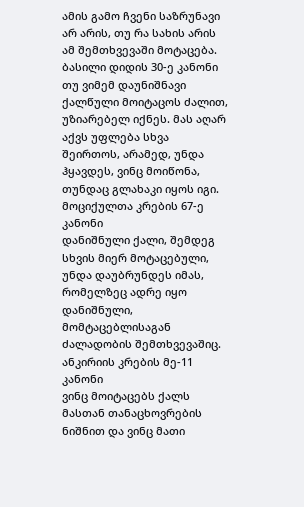ამის გამო ჩვენი საზრუნავი არ არის, თუ რა სახის არის ამ შემთხვევაში მოტაცება.
ბასილი დიდის 30-ე კანონი
თუ ვიმემ დაუნიშნავი ქალწული მოიტაცოს ძალით, უზიარებელ იქნეს. მას აღარ აქვს უფლება სხვა შეირთოს, არამედ, უნდა ჰყავდეს, ვინც მოიწონა, თუნდაც გლახაკი იყოს იგი.
მოციქულთა კრების 67-ე კანონი
დანიშნული ქალი, შემდეგ სხვის მიერ მოტაცებული, უნდა დაუბრუნდეს იმას, რომელზეც ადრე იყო დანიშნული, მომტაცებლისაგან ძალადობის შემთხვევაშიც.
ანკირიის კრების მე-11 კანონი
ვინც მოიტაცებს ქალს მასთან თანაცხოვრების ნიშნით და ვინც მათი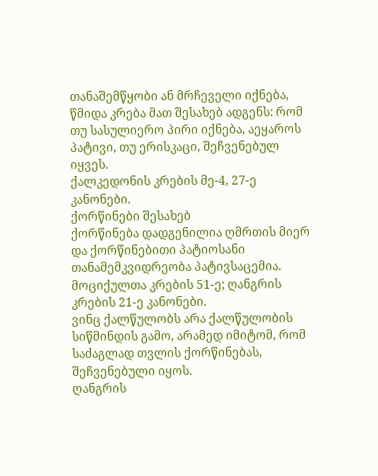თანაშემწყობი ან მრჩეველი იქნება, წმიდა კრება მათ შესახებ ადგენს: რომ თუ სასულიერო პირი იქნება, აეყაროს პატივი, თუ ერისკაცი, შეჩვენებულ იყვეს.
ქალკედონის კრების მე-4, 27-ე კანონები.
ქორწინები შესახებ
ქორწინება დადგენილია ღმრთის მიერ და ქორწინებითი პატიოსანი თანამემკვიდრეობა პატივსაცემია.
მოციქულთა კრების 51-ე; ღანგრის კრების 21-ე კანონები.
ვინც ქალწულობს არა ქალწულობის სიწმინდის გამო, არამედ იმიტომ, რომ საძაგლად თვლის ქორწინებას, შეჩვენებული იყოს.
ღანგრის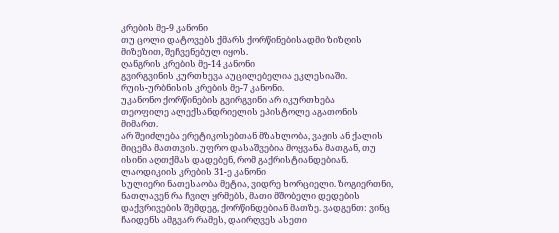კრების მე-9 კანონი
თუ ცოლი დატოვებს ქმარს ქორწინებისადმი ზიზღის მიზეზით, შეჩვენებულ იყოს.
ღანგრის კრების მე-14 კანონი
გვირგვინის კურთხევა აუცილებელია ეკლესიაში.
რუის-ურბნისის კრების მე-7 კანონი.
უკანონო ქორწინების გვირგვინი არ იკურთხება
თეოფილე ალექსანდრიელის ეპისტოლე აგათონის მიმართ.
არ შეიძლება ერეტიკოსებთან მზახლობა, ვაჟის ან ქალის მიცემა მათთვის. უფრო დასაშვებია მოყვანა მათგან, თუ ისინი აღთქმას დადებენ, რომ გაქრისტიანდებიან.
ლაოდიკიის კრების 31-ე კანონი
სულიერი ნათესაობა მეტია, ვიდრე ხორციელი. ზოგიერთნი, ნათლავენ რა ჩვილ ყრმებს, მათი მშობელი დედების დაქვრივების შემდეგ, ქორწინდებიან მათზე. ვადგენთ: ვინც ჩაიდენს ამგვარ რამეს, დაირღვეს ასეთი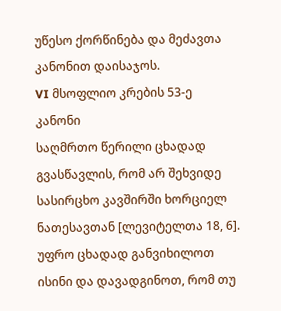უწესო ქორწინება და მეძავთა კანონით დაისაჯოს.
VI მსოფლიო კრების 53-ე კანონი
საღმრთო წერილი ცხადად გვასწავლის, რომ არ შეხვიდე სასირცხო კავშირში ხორციელ ნათესავთან [ლევიტელთა 18, 6]. უფრო ცხადად განვიხილოთ ისინი და დავადგინოთ, რომ თუ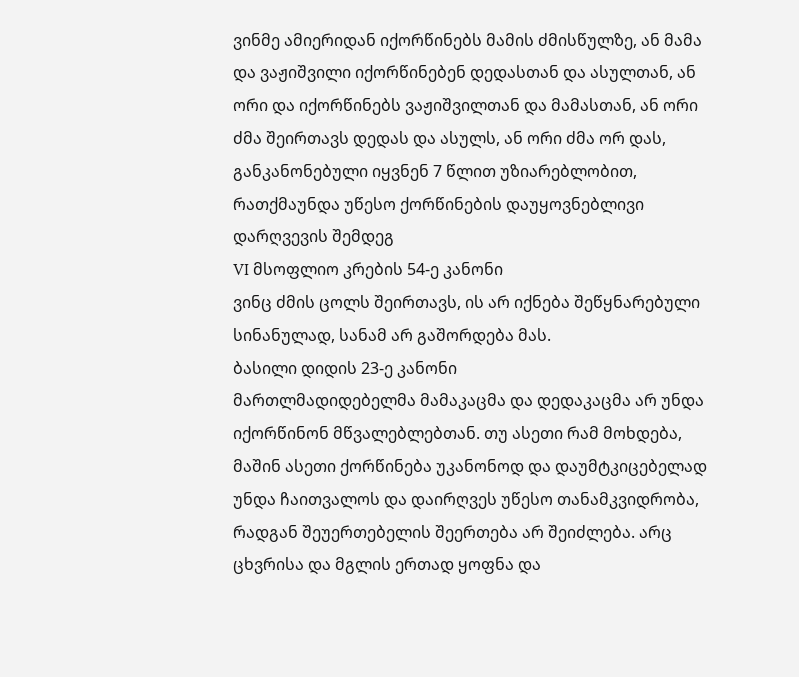ვინმე ამიერიდან იქორწინებს მამის ძმისწულზე, ან მამა და ვაჟიშვილი იქორწინებენ დედასთან და ასულთან, ან ორი და იქორწინებს ვაჟიშვილთან და მამასთან, ან ორი ძმა შეირთავს დედას და ასულს, ან ორი ძმა ორ დას, განკანონებული იყვნენ 7 წლით უზიარებლობით, რათქმაუნდა უწესო ქორწინების დაუყოვნებლივი დარღვევის შემდეგ
VI მსოფლიო კრების 54-ე კანონი
ვინც ძმის ცოლს შეირთავს, ის არ იქნება შეწყნარებული სინანულად, სანამ არ გაშორდება მას.
ბასილი დიდის 23-ე კანონი
მართლმადიდებელმა მამაკაცმა და დედაკაცმა არ უნდა იქორწინონ მწვალებლებთან. თუ ასეთი რამ მოხდება, მაშინ ასეთი ქორწინება უკანონოდ და დაუმტკიცებელად უნდა ჩაითვალოს და დაირღვეს უწესო თანამკვიდრობა, რადგან შეუერთებელის შეერთება არ შეიძლება. არც ცხვრისა და მგლის ერთად ყოფნა და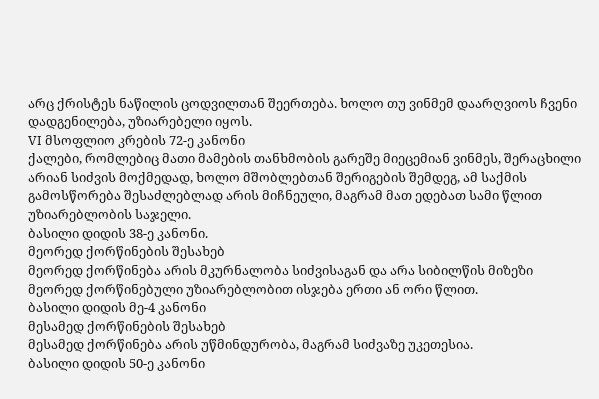არც ქრისტეს ნაწილის ცოდვილთან შეერთება. ხოლო თუ ვინმემ დაარღვიოს ჩვენი დადგენილება, უზიარებელი იყოს.
VI მსოფლიო კრების 72-ე კანონი
ქალები, რომლებიც მათი მამების თანხმობის გარეშე მიეცემიან ვინმეს, შერაცხილი არიან სიძვის მოქმედად, ხოლო მშობლებთან შერიგების შემდეგ, ამ საქმის გამოსწორება შესაძლებლად არის მიჩნეული, მაგრამ მათ ედებათ სამი წლით უზიარებლობის საჯელი.
ბასილი დიდის 38-ე კანონი.
მეორედ ქორწინების შესახებ
მეორედ ქორწინება არის მკურნალობა სიძვისაგან და არა სიბილწის მიზეზი
მეორედ ქორწინებული უზიარებლობით ისჯება ერთი ან ორი წლით.
ბასილი დიდის მე-4 კანონი
მესამედ ქორწინების შესახებ
მესამედ ქორწინება არის უწმინდურობა, მაგრამ სიძვაზე უკეთესია.
ბასილი დიდის 50-ე კანონი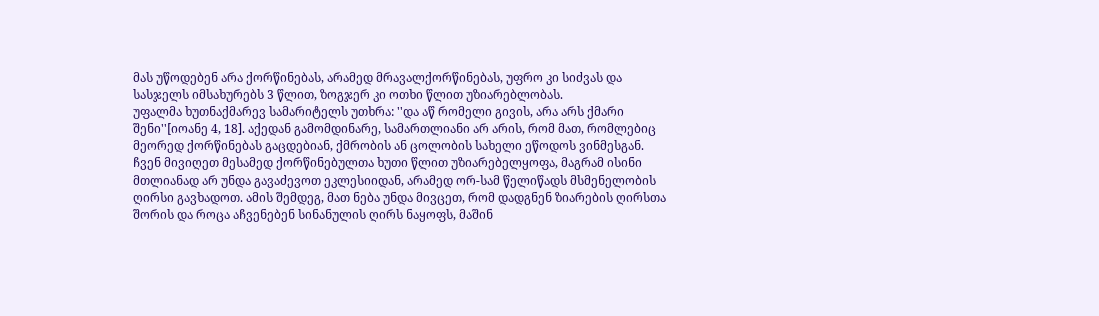მას უწოდებენ არა ქორწინებას, არამედ მრავალქორწინებას, უფრო კი სიძვას და სასჯელს იმსახურებს 3 წლით, ზოგჯერ კი ოთხი წლით უზიარებლობას.
უფალმა ხუთნაქმარევ სამარიტელს უთხრა: ''და აწ რომელი გივის, არა არს ქმარი შენი''[იოანე 4, 18]. აქედან გამომდინარე, სამართლიანი არ არის, რომ მათ, რომლებიც მეორედ ქორწინებას გაცდებიან, ქმრობის ან ცოლობის სახელი ეწოდოს ვინმესგან.
ჩვენ მივიღეთ მესამედ ქორწინებულთა ხუთი წლით უზიარებელყოფა, მაგრამ ისინი მთლიანად არ უნდა გავაძევოთ ეკლესიიდან, არამედ ორ-სამ წელიწადს მსმენელობის ღირსი გავხადოთ. ამის შემდეგ, მათ ნება უნდა მივცეთ, რომ დადგნენ ზიარების ღირსთა შორის და როცა აჩვენებენ სინანულის ღირს ნაყოფს, მაშინ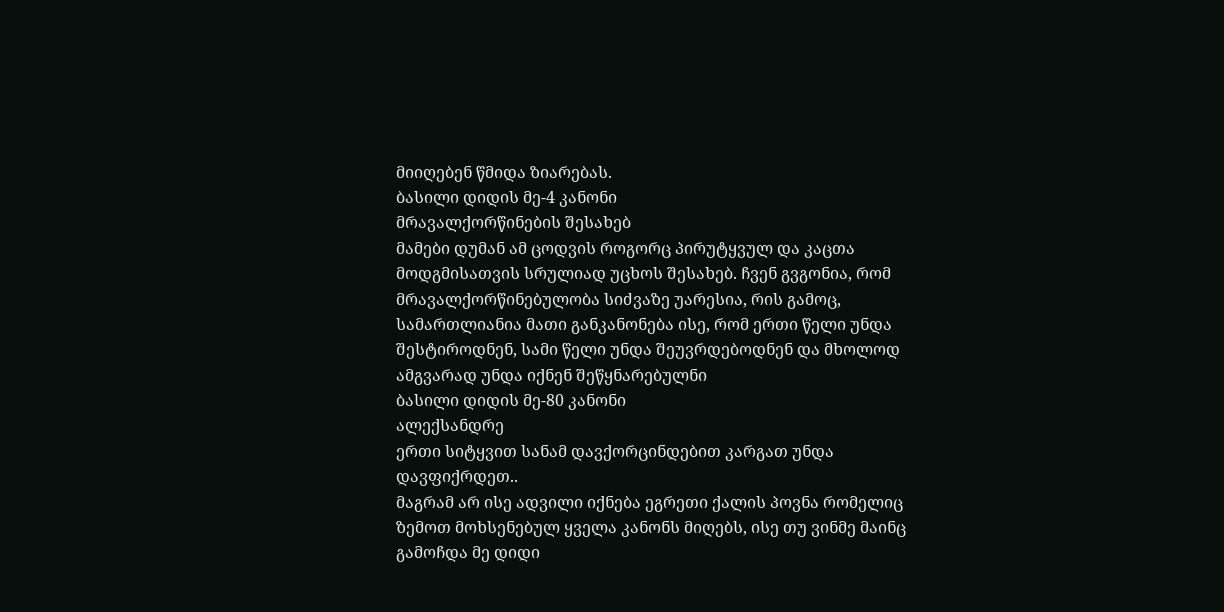მიიღებენ წმიდა ზიარებას.
ბასილი დიდის მე-4 კანონი
მრავალქორწინების შესახებ
მამები დუმან ამ ცოდვის როგორც პირუტყვულ და კაცთა მოდგმისათვის სრულიად უცხოს შესახებ. ჩვენ გვგონია, რომ მრავალქორწინებულობა სიძვაზე უარესია, რის გამოც, სამართლიანია მათი განკანონება ისე, რომ ერთი წელი უნდა შესტიროდნენ, სამი წელი უნდა შეუვრდებოდნენ და მხოლოდ ამგვარად უნდა იქნენ შეწყნარებულნი
ბასილი დიდის მე-80 კანონი
ალექსანდრე
ერთი სიტყვით სანამ დავქორცინდებით კარგათ უნდა დავფიქრდეთ..
მაგრამ არ ისე ადვილი იქნება ეგრეთი ქალის პოვნა რომელიც ზემოთ მოხსენებულ ყველა კანონს მიღებს, ისე თუ ვინმე მაინც გამოჩდა მე დიდი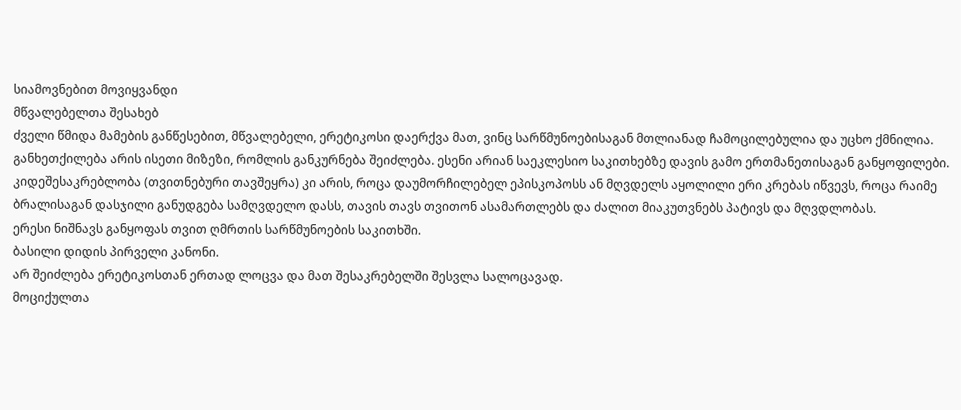სიამოვნებით მოვიყვანდი
მწვალებელთა შესახებ
ძველი წმიდა მამების განწესებით, მწვალებელი, ერეტიკოსი დაერქვა მათ, ვინც სარწმუნოებისაგან მთლიანად ჩამოცილებულია და უცხო ქმნილია.
განხეთქილება არის ისეთი მიზეზი, რომლის განკურნება შეიძლება. ესენი არიან საეკლესიო საკითხებზე დავის გამო ერთმანეთისაგან განყოფილები.
კიდეშესაკრებლობა (თვითნებური თავშეყრა) კი არის, როცა დაუმორჩილებელ ეპისკოპოსს ან მღვდელს აყოლილი ერი კრებას იწვევს, როცა რაიმე ბრალისაგან დასჯილი განუდგება სამღვდელო დასს, თავის თავს თვითონ ასამართლებს და ძალით მიაკუთვნებს პატივს და მღვდლობას.
ერესი ნიშნავს განყოფას თვით ღმრთის სარწმუნოების საკითხში.
ბასილი დიდის პირველი კანონი.
არ შეიძლება ერეტიკოსთან ერთად ლოცვა და მათ შესაკრებელში შესვლა სალოცავად.
მოციქულთა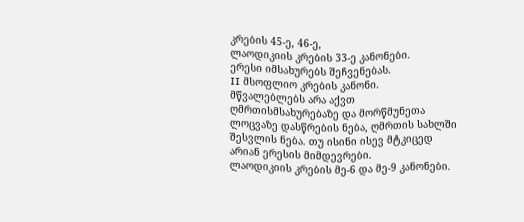კრების 45-ე, 46-ე,
ლაოდიკიის კრების 33-ე კანონები.
ერესი იმსახურებს შეჩვენებას.
II მსოფლიო კრების კანონი.
მწვალებლებს არა აქვთ ღმრთისმსახურებაზე და მორწმუნეთა ლოცვაზე დასწრების ნება, ღმრთის სახლში შესვლის ნება. თუ ისინი ისევ მტკიცედ არიან ერესის მიმდევრები.
ლაოდიკიის კრების მე-6 და მე-9 კანონები.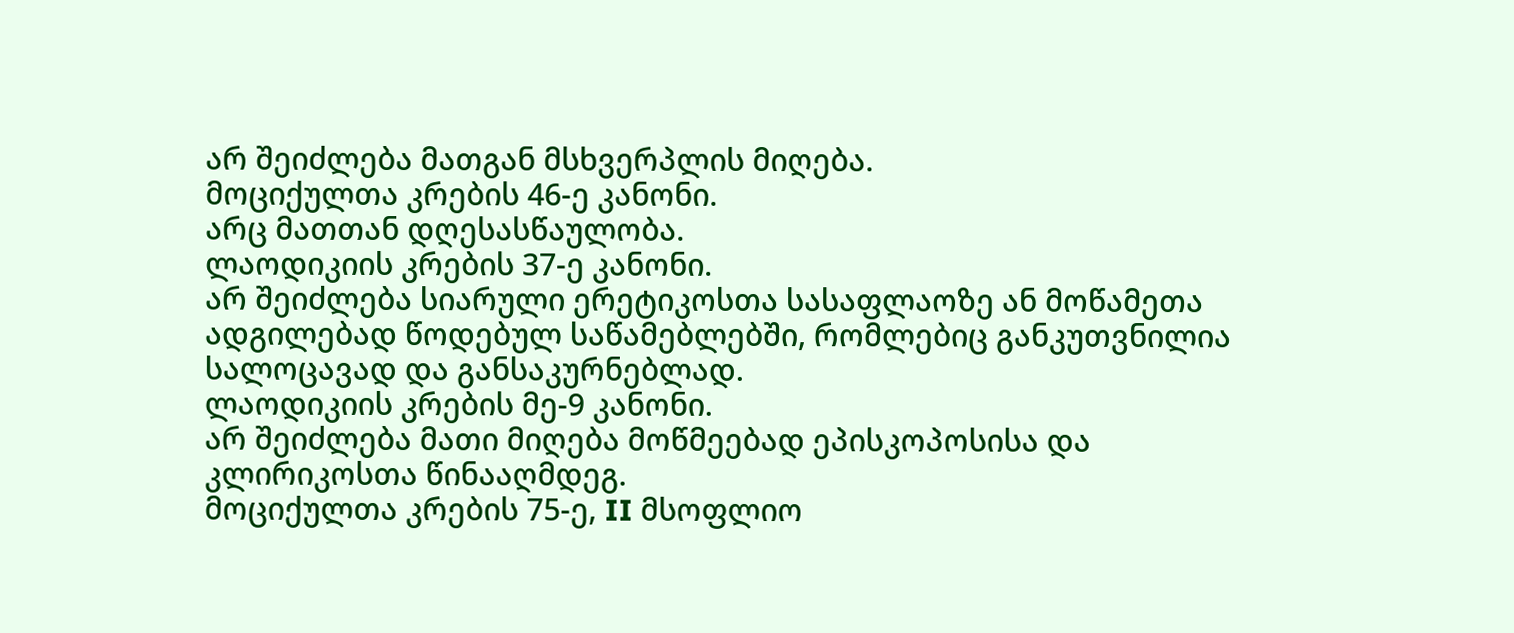არ შეიძლება მათგან მსხვერპლის მიღება.
მოციქულთა კრების 46-ე კანონი.
არც მათთან დღესასწაულობა.
ლაოდიკიის კრების 37-ე კანონი.
არ შეიძლება სიარული ერეტიკოსთა სასაფლაოზე ან მოწამეთა ადგილებად წოდებულ საწამებლებში, რომლებიც განკუთვნილია სალოცავად და განსაკურნებლად.
ლაოდიკიის კრების მე-9 კანონი.
არ შეიძლება მათი მიღება მოწმეებად ეპისკოპოსისა და კლირიკოსთა წინააღმდეგ.
მოციქულთა კრების 75-ე, II მსოფლიო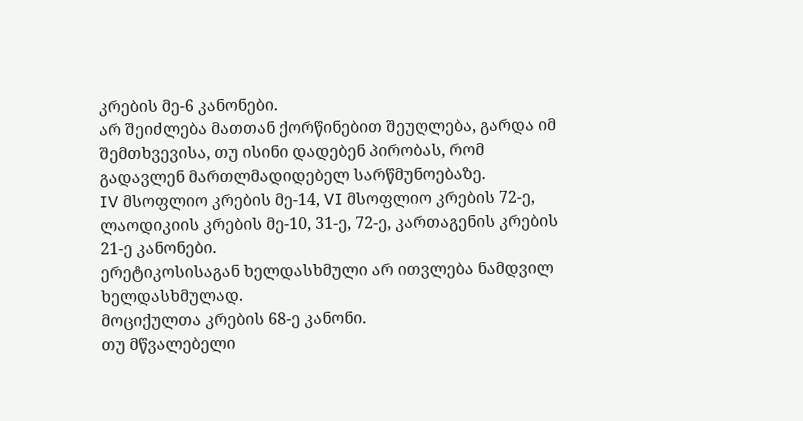კრების მე-6 კანონები.
არ შეიძლება მათთან ქორწინებით შეუღლება, გარდა იმ შემთხვევისა, თუ ისინი დადებენ პირობას, რომ გადავლენ მართლმადიდებელ სარწმუნოებაზე.
IV მსოფლიო კრების მე-14, VI მსოფლიო კრების 72-ე, ლაოდიკიის კრების მე-10, 31-ე, 72-ე, კართაგენის კრების 21-ე კანონები.
ერეტიკოსისაგან ხელდასხმული არ ითვლება ნამდვილ ხელდასხმულად.
მოციქულთა კრების 68-ე კანონი.
თუ მწვალებელი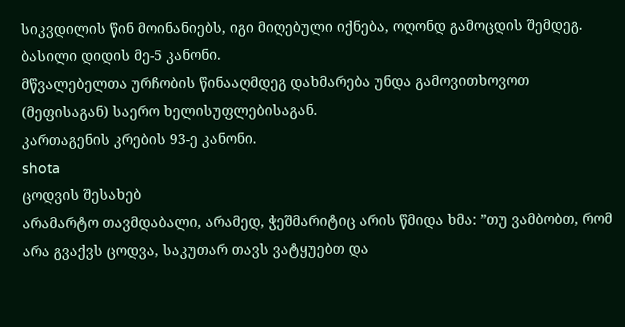სიკვდილის წინ მოინანიებს, იგი მიღებული იქნება, ოღონდ გამოცდის შემდეგ.
ბასილი დიდის მე-5 კანონი.
მწვალებელთა ურჩობის წინააღმდეგ დახმარება უნდა გამოვითხოვოთ (მეფისაგან) საერო ხელისუფლებისაგან.
კართაგენის კრების 93-ე კანონი.
shota
ცოდვის შესახებ
არამარტო თავმდაბალი, არამედ, ჭეშმარიტიც არის წმიდა ხმა: ”თუ ვამბობთ, რომ არა გვაქვს ცოდვა, საკუთარ თავს ვატყუებთ და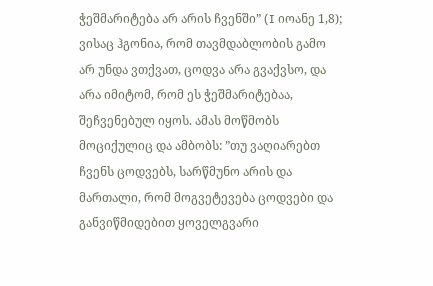ჭეშმარიტება არ არის ჩვენში” (I იოანე 1,8); ვისაც ჰგონია, რომ თავმდაბლობის გამო არ უნდა ვთქვათ, ცოდვა არა გვაქვსო, და არა იმიტომ, რომ ეს ჭეშმარიტებაა, შეჩვენებულ იყოს. ამას მოწმობს მოციქულიც და ამბობს: ”თუ ვაღიარებთ ჩვენს ცოდვებს, სარწმუნო არის და მართალი, რომ მოგვეტევება ცოდვები და განვიწმიდებით ყოველგვარი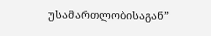უსამართლობისაგან”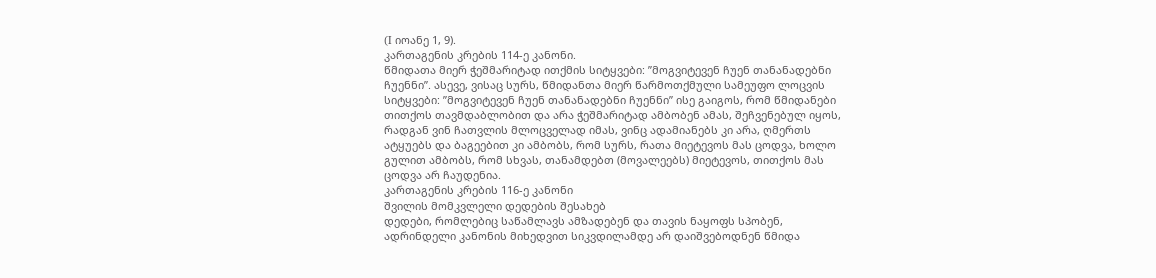(I იოანე 1, 9).
კართაგენის კრების 114-ე კანონი.
წმიდათა მიერ ჭეშმარიტად ითქმის სიტყვები: ”მოგვიტევენ ჩუენ თანანადებნი ჩუენნი”. ასევე, ვისაც სურს, წმიდანთა მიერ წარმოთქმული სამეუფო ლოცვის სიტყვები: ”მოგვიტევენ ჩუენ თანანადებნი ჩუენნი” ისე გაიგოს, რომ წმიდანები თითქოს თავმდაბლობით და არა ჭეშმარიტად ამბობენ ამას, შეჩვენებულ იყოს, რადგან ვინ ჩათვლის მლოცველად იმას, ვინც ადამიანებს კი არა, ღმერთს ატყუებს და ბაგეებით კი ამბობს, რომ სურს, რათა მიეტევოს მას ცოდვა, ხოლო გულით ამბობს, რომ სხვას, თანამდებთ (მოვალეებს) მიეტევოს, თითქოს მას ცოდვა არ ჩაუდენია.
კართაგენის კრების 116-ე კანონი
შვილის მომკვლელი დედების შესახებ
დედები, რომლებიც საწამლავს ამზადებენ და თავის ნაყოფს სპობენ, ადრინდელი კანონის მიხედვით სიკვდილამდე არ დაიშვებოდნენ წმიდა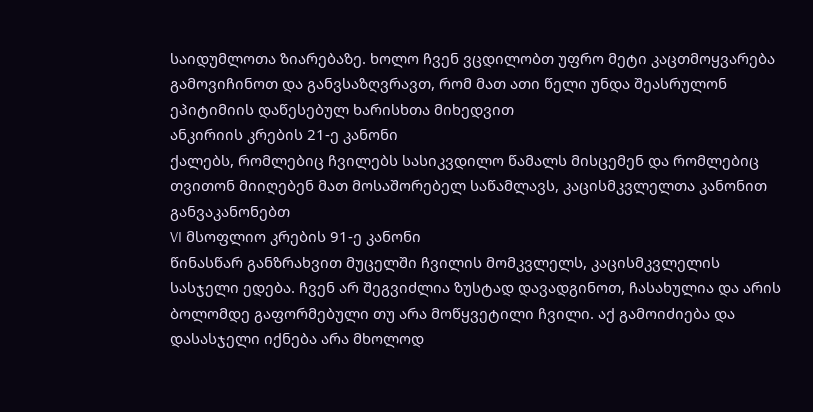საიდუმლოთა ზიარებაზე. ხოლო ჩვენ ვცდილობთ უფრო მეტი კაცთმოყვარება გამოვიჩინოთ და განვსაზღვრავთ, რომ მათ ათი წელი უნდა შეასრულონ ეპიტიმიის დაწესებულ ხარისხთა მიხედვით
ანკირიის კრების 21-ე კანონი
ქალებს, რომლებიც ჩვილებს სასიკვდილო წამალს მისცემენ და რომლებიც თვითონ მიიღებენ მათ მოსაშორებელ საწამლავს, კაცისმკვლელთა კანონით განვაკანონებთ
VI მსოფლიო კრების 91-ე კანონი
წინასწარ განზრახვით მუცელში ჩვილის მომკვლელს, კაცისმკვლელის სასჯელი ედება. ჩვენ არ შეგვიძლია ზუსტად დავადგინოთ, ჩასახულია და არის ბოლომდე გაფორმებული თუ არა მოწყვეტილი ჩვილი. აქ გამოიძიება და დასასჯელი იქნება არა მხოლოდ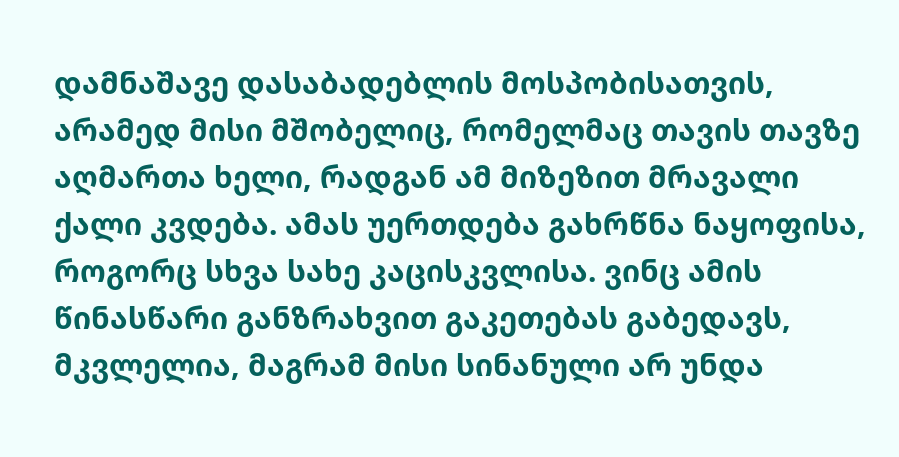დამნაშავე დასაბადებლის მოსპობისათვის, არამედ მისი მშობელიც, რომელმაც თავის თავზე აღმართა ხელი, რადგან ამ მიზეზით მრავალი ქალი კვდება. ამას უერთდება გახრწნა ნაყოფისა, როგორც სხვა სახე კაცისკვლისა. ვინც ამის წინასწარი განზრახვით გაკეთებას გაბედავს, მკვლელია, მაგრამ მისი სინანული არ უნდა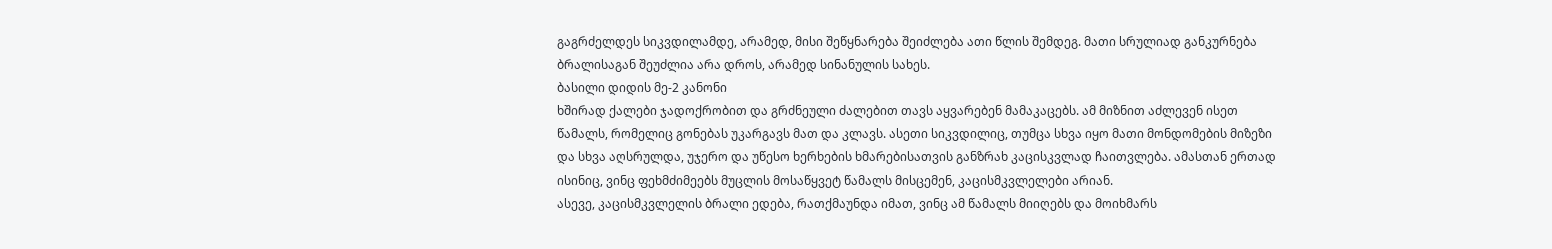გაგრძელდეს სიკვდილამდე, არამედ, მისი შეწყნარება შეიძლება ათი წლის შემდეგ. მათი სრულიად განკურნება ბრალისაგან შეუძლია არა დროს, არამედ სინანულის სახეს.
ბასილი დიდის მე-2 კანონი
ხშირად ქალები ჯადოქრობით და გრძნეული ძალებით თავს აყვარებენ მამაკაცებს. ამ მიზნით აძლევენ ისეთ წამალს, რომელიც გონებას უკარგავს მათ და კლავს. ასეთი სიკვდილიც, თუმცა სხვა იყო მათი მონდომების მიზეზი და სხვა აღსრულდა, უჯერო და უწესო ხერხების ხმარებისათვის განზრახ კაცისკვლად ჩაითვლება. ამასთან ერთად ისინიც, ვინც ფეხმძიმეებს მუცლის მოსაწყვეტ წამალს მისცემენ, კაცისმკვლელები არიან.
ასევე, კაცისმკვლელის ბრალი ედება, რათქმაუნდა იმათ, ვინც ამ წამალს მიიღებს და მოიხმარს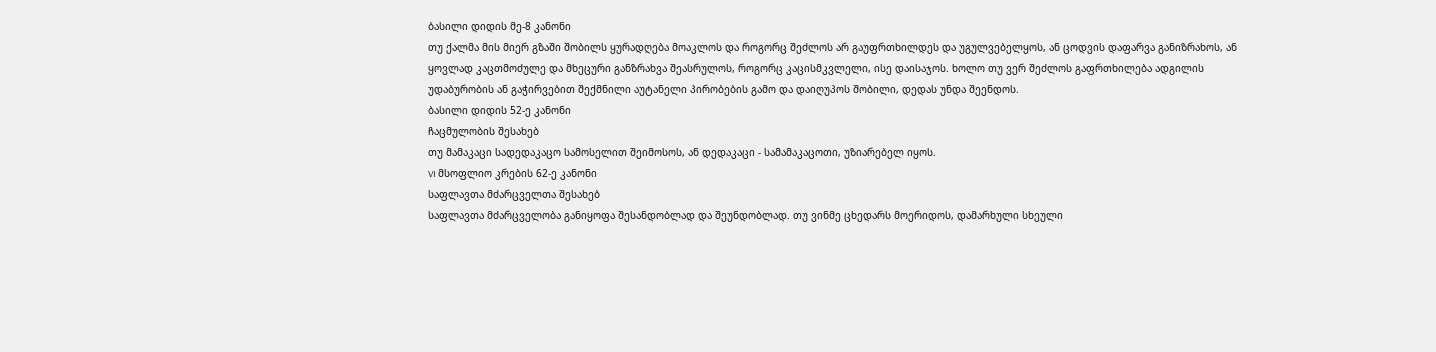ბასილი დიდის მე-8 კანონი
თუ ქალმა მის მიერ გზაში შობილს ყურადღება მოაკლოს და როგორც შეძლოს არ გაუფრთხილდეს და უგულვებელყოს, ან ცოდვის დაფარვა განიზრახოს, ან ყოვლად კაცთმოძულე და მხეცური განზრახვა შეასრულოს, როგორც კაცისმკვლელი, ისე დაისაჯოს. ხოლო თუ ვერ შეძლოს გაფრთხილება ადგილის უდაბურობის ან გაჭირვებით შექმნილი აუტანელი პირობების გამო და დაიღუპოს შობილი, დედას უნდა შეენდოს.
ბასილი დიდის 52-ე კანონი
ჩაცმულობის შესახებ
თუ მამაკაცი სადედაკაცო სამოსელით შეიმოსოს, ან დედაკაცი - სამამაკაცოთი, უზიარებელ იყოს.
VI მსოფლიო კრების 62-ე კანონი
საფლავთა მძარცველთა შესახებ
საფლავთა მძარცველობა განიყოფა შესანდობლად და შეუნდობლად. თუ ვინმე ცხედარს მოერიდოს, დამარხული სხეული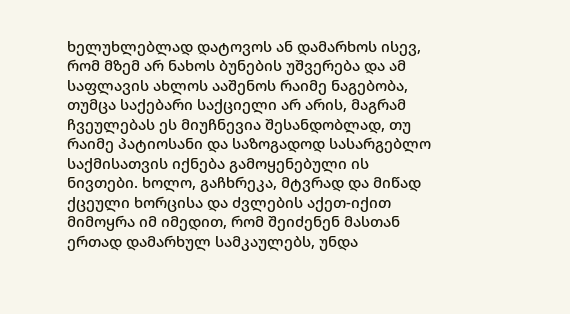ხელუხლებლად დატოვოს ან დამარხოს ისევ, რომ მზემ არ ნახოს ბუნების უშვერება და ამ საფლავის ახლოს ააშენოს რაიმე ნაგებობა, თუმცა საქებარი საქციელი არ არის, მაგრამ ჩვეულებას ეს მიუჩნევია შესანდობლად, თუ რაიმე პატიოსანი და საზოგადოდ სასარგებლო საქმისათვის იქნება გამოყენებული ის ნივთები. ხოლო, გაჩხრეკა, მტვრად და მიწად ქცეული ხორცისა და ძვლების აქეთ-იქით მიმოყრა იმ იმედით, რომ შეიძენენ მასთან ერთად დამარხულ სამკაულებს, უნდა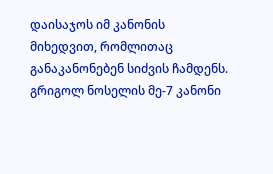დაისაჯოს იმ კანონის მიხედვით, რომლითაც განაკანონებენ სიძვის ჩამდენს.
გრიგოლ ნოსელის მე-7 კანონი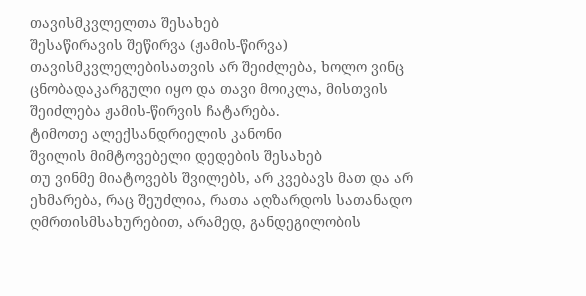თავისმკვლელთა შესახებ
შესაწირავის შეწირვა (ჟამის-წირვა) თავისმკვლელებისათვის არ შეიძლება, ხოლო ვინც ცნობადაკარგული იყო და თავი მოიკლა, მისთვის შეიძლება ჟამის-წირვის ჩატარება.
ტიმოთე ალექსანდრიელის კანონი
შვილის მიმტოვებელი დედების შესახებ
თუ ვინმე მიატოვებს შვილებს, არ კვებავს მათ და არ ეხმარება, რაც შეუძლია, რათა აღზარდოს სათანადო ღმრთისმსახურებით, არამედ, განდეგილობის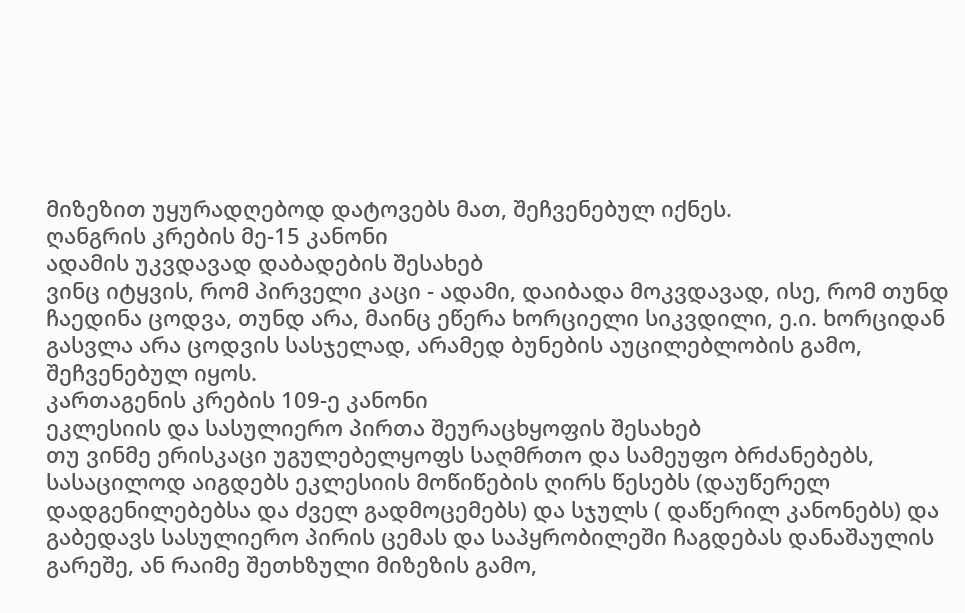მიზეზით უყურადღებოდ დატოვებს მათ, შეჩვენებულ იქნეს.
ღანგრის კრების მე-15 კანონი
ადამის უკვდავად დაბადების შესახებ
ვინც იტყვის, რომ პირველი კაცი - ადამი, დაიბადა მოკვდავად, ისე, რომ თუნდ ჩაედინა ცოდვა, თუნდ არა, მაინც ეწერა ხორციელი სიკვდილი, ე.ი. ხორციდან გასვლა არა ცოდვის სასჯელად, არამედ ბუნების აუცილებლობის გამო, შეჩვენებულ იყოს.
კართაგენის კრების 109-ე კანონი
ეკლესიის და სასულიერო პირთა შეურაცხყოფის შესახებ
თუ ვინმე ერისკაცი უგულებელყოფს საღმრთო და სამეუფო ბრძანებებს, სასაცილოდ აიგდებს ეკლესიის მოწიწების ღირს წესებს (დაუწერელ დადგენილებებსა და ძველ გადმოცემებს) და სჯულს ( დაწერილ კანონებს) და გაბედავს სასულიერო პირის ცემას და საპყრობილეში ჩაგდებას დანაშაულის გარეშე, ან რაიმე შეთხზული მიზეზის გამო,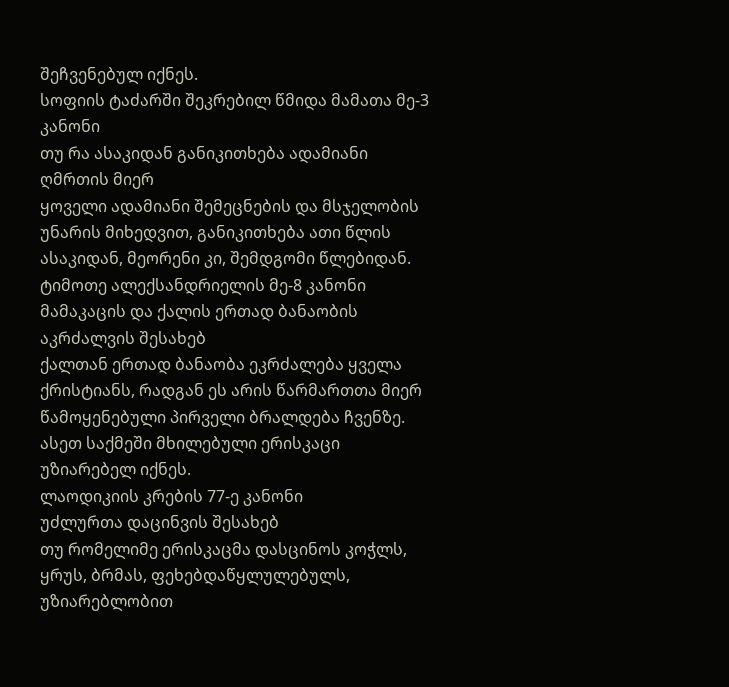შეჩვენებულ იქნეს.
სოფიის ტაძარში შეკრებილ წმიდა მამათა მე-3 კანონი
თუ რა ასაკიდან განიკითხება ადამიანი ღმრთის მიერ
ყოველი ადამიანი შემეცნების და მსჯელობის უნარის მიხედვით, განიკითხება ათი წლის ასაკიდან, მეორენი კი, შემდგომი წლებიდან.
ტიმოთე ალექსანდრიელის მე-8 კანონი
მამაკაცის და ქალის ერთად ბანაობის აკრძალვის შესახებ
ქალთან ერთად ბანაობა ეკრძალება ყველა ქრისტიანს, რადგან ეს არის წარმართთა მიერ წამოყენებული პირველი ბრალდება ჩვენზე. ასეთ საქმეში მხილებული ერისკაცი უზიარებელ იქნეს.
ლაოდიკიის კრების 77-ე კანონი
უძლურთა დაცინვის შესახებ
თუ რომელიმე ერისკაცმა დასცინოს კოჭლს, ყრუს, ბრმას, ფეხებდაწყლულებულს, უზიარებლობით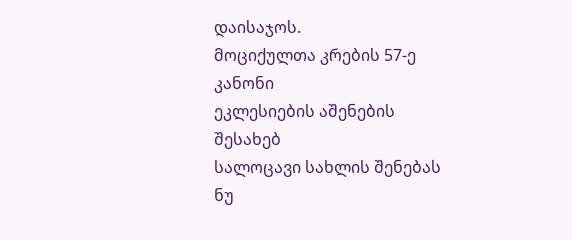დაისაჯოს.
მოციქულთა კრების 57-ე კანონი
ეკლესიების აშენების შესახებ
სალოცავი სახლის შენებას ნუ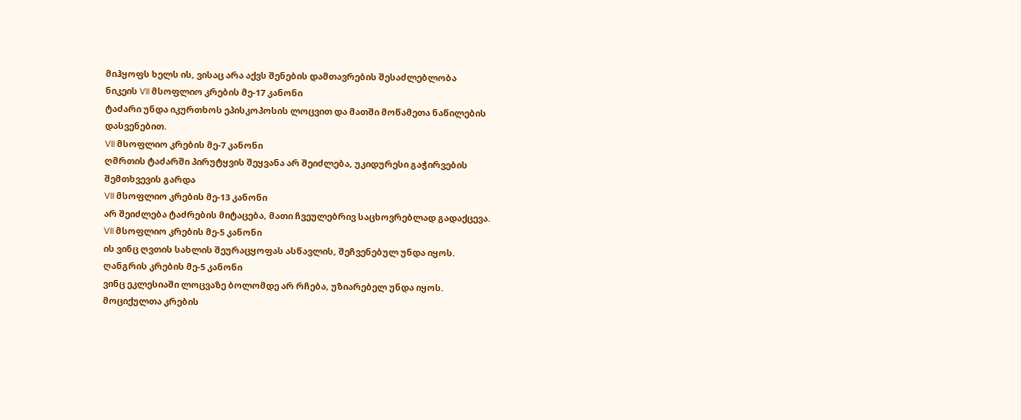მიჰყოფს ხელს ის, ვისაც არა აქვს შენების დამთავრების შესაძლებლობა
ნიკეის VII მსოფლიო კრების მე-17 კანონი
ტაძარი უნდა იკურთხოს ეპისკოპოსის ლოცვით და მათში მოწამეთა ნაწილების დასვენებით.
VII მსოფლიო კრების მე-7 კანონი
ღმრთის ტაძარში პირუტყვის შეყვანა არ შეიძლება, უკიდურესი გაჭირვების შემთხვევის გარდა
VII მსოფლიო კრების მე-13 კანონი
არ შეიძლება ტაძრების მიტაცება, მათი ჩვეულებრივ საცხოვრებლად გადაქცევა.
VII მსოფლიო კრების მე-5 კანონი
ის ვინც ღვთის სახლის შეურაცყოფას ასწავლის, შეჩვენებულ უნდა იყოს.
ღანგრის კრების მე-5 კანონი
ვინც ეკლესიაში ლოცვაზე ბოლომდე არ რჩება, უზიარებელ უნდა იყოს.
მოციქულთა კრების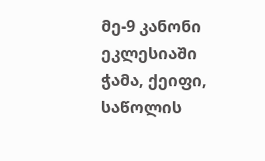მე-9 კანონი
ეკლესიაში ჭამა, ქეიფი, საწოლის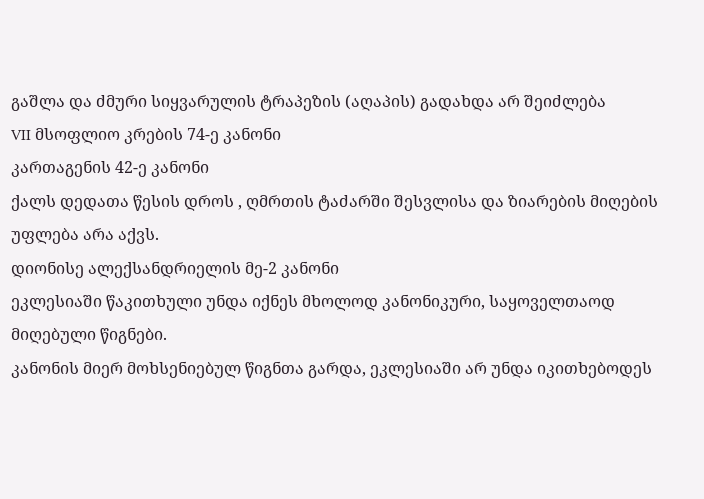გაშლა და ძმური სიყვარულის ტრაპეზის (აღაპის) გადახდა არ შეიძლება
VII მსოფლიო კრების 74-ე კანონი
კართაგენის 42-ე კანონი
ქალს დედათა წესის დროს , ღმრთის ტაძარში შესვლისა და ზიარების მიღების უფლება არა აქვს.
დიონისე ალექსანდრიელის მე-2 კანონი
ეკლესიაში წაკითხული უნდა იქნეს მხოლოდ კანონიკური, საყოველთაოდ მიღებული წიგნები.
კანონის მიერ მოხსენიებულ წიგნთა გარდა, ეკლესიაში არ უნდა იკითხებოდეს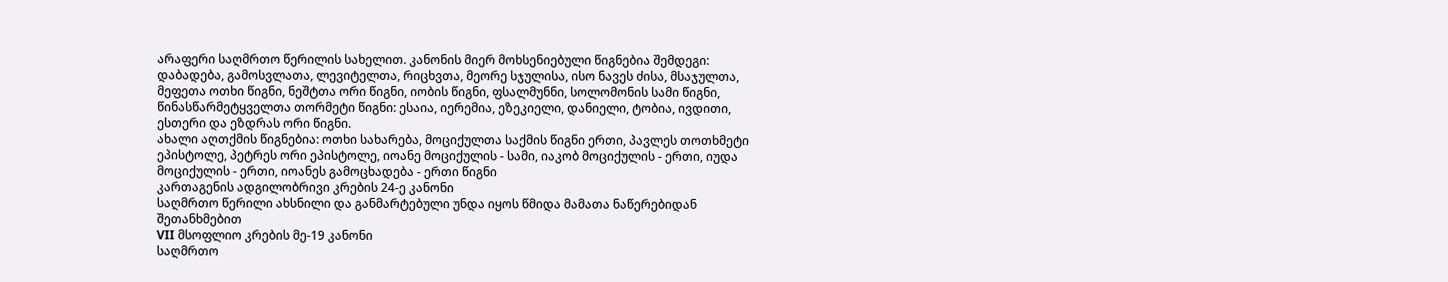არაფერი საღმრთო წერილის სახელით. კანონის მიერ მოხსენიებული წიგნებია შემდეგი: დაბადება, გამოსვლათა, ლევიტელთა, რიცხვთა, მეორე სჯულისა, ისო ნავეს ძისა, მსაჯულთა, მეფეთა ოთხი წიგნი, ნეშტთა ორი წიგნი, იობის წიგნი, ფსალმუნნი, სოლომონის სამი წიგნი, წინასწარმეტყველთა თორმეტი წიგნი: ესაია, იერემია, ეზეკიელი, დანიელი, ტობია, ივდითი, ესთერი და ეზდრას ორი წიგნი.
ახალი აღთქმის წიგნებია: ოთხი სახარება, მოციქულთა საქმის წიგნი ერთი, პავლეს თოთხმეტი ეპისტოლე, პეტრეს ორი ეპისტოლე, იოანე მოციქულის - სამი, იაკობ მოციქულის - ერთი, იუდა მოციქულის - ერთი, იოანეს გამოცხადება - ერთი წიგნი
კართაგენის ადგილობრივი კრების 24-ე კანონი
საღმრთო წერილი ახსნილი და განმარტებული უნდა იყოს წმიდა მამათა ნაწერებიდან შეთანხმებით
VII მსოფლიო კრების მე-19 კანონი
საღმრთო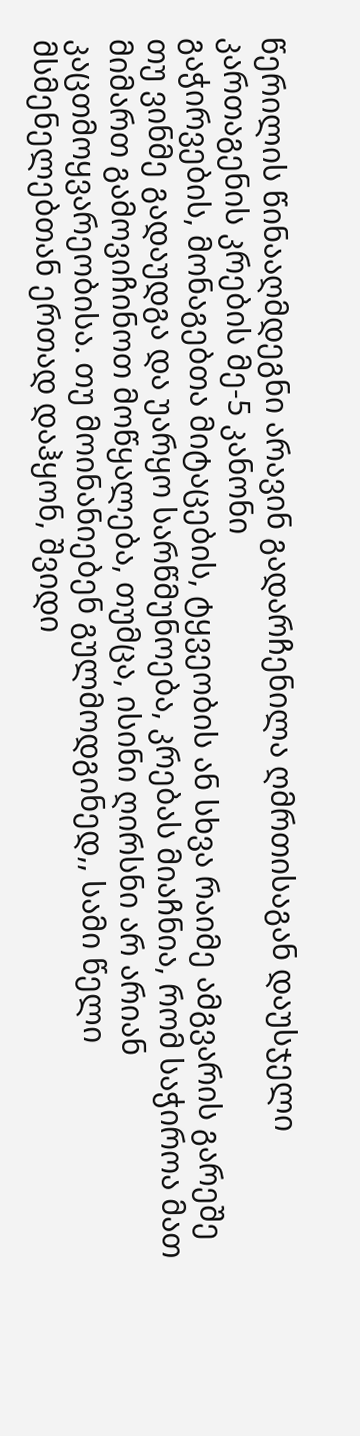წერილის წინააღმდეგნი არავინ გადარჩენილა ღმრთისაგან დაუსჯელი
კართაგენის კრების მე-5 კანონი
გაჭირვების, მონაგებთა მიტაცების, ტყვეობის ან სხვა რაიმე ამგვარის გარეშე თუ ვინმე გადაუდგა და უარყო სარწმუნოება, კრებას მიაჩნია, რომ საჭიროა მათ მიმართ გამოვიჩინოთ მოწყალება, თუმცა, ისინი ღირსნი არ არიან კაცთმოყვარეობისა. თუ მოინანიებენ გულმოდგინედ,, სამი წელი მსმენელებთან ერთად დაჰყონ, შვიდი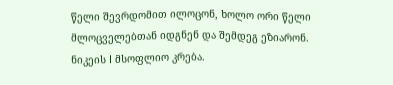წელი შევრდომით ილოცონ, ხოლო ორი წელი მლოცველებთან იდგნენ და შემდეგ ეზიარონ.
ნიკეის I მსოფლიო კრება.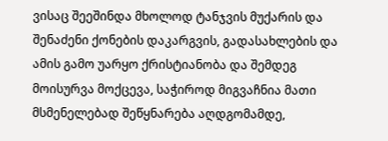ვისაც შეეშინდა მხოლოდ ტანჯვის მუქარის და შენაძენი ქონების დაკარგვის, გადასახლების და ამის გამო უარყო ქრისტიანობა და შემდეგ მოისურვა მოქცევა, საჭიროდ მიგვაჩნია მათი მსმენელებად შეწყნარება აღდგომამდე,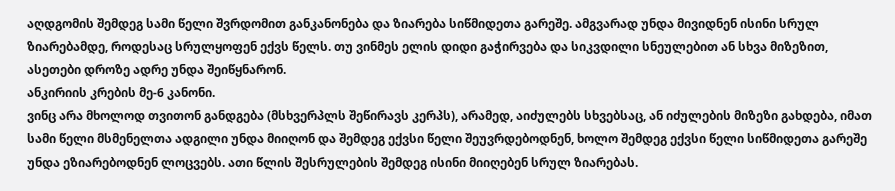აღდგომის შემდეგ სამი წელი შვრდომით განკანონება და ზიარება სიწმიდეთა გარეშე. ამგვარად უნდა მივიდნენ ისინი სრულ ზიარებამდე, როდესაც სრულყოფენ ექვს წელს. თუ ვინმეს ელის დიდი გაჭირვება და სიკვდილი სნეულებით ან სხვა მიზეზით, ასეთები დროზე ადრე უნდა შეიწყნარონ.
ანკირიის კრების მე-6 კანონი.
ვინც არა მხოლოდ თვითონ განდგება (მსხვერპლს შეწირავს კერპს), არამედ, აიძულებს სხვებსაც, ან იძულების მიზეზი გახდება, იმათ სამი წელი მსმენელთა ადგილი უნდა მიიღონ და შემდეგ ექვსი წელი შეუვრდებოდნენ, ხოლო შემდეგ ექვსი წელი სიწმიდეთა გარეშე უნდა ეზიარებოდნენ ლოცვებს. ათი წლის შესრულების შემდეგ ისინი მიიღებენ სრულ ზიარებას.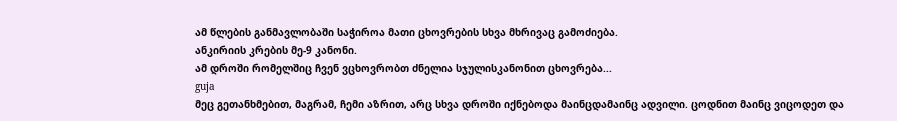ამ წლების განმავლობაში საჭიროა მათი ცხოვრების სხვა მხრივაც გამოძიება.
ანკირიის კრების მე-9 კანონი.
ამ დროში რომელშიც ჩვენ ვცხოვრობთ ძნელია სჯულისკანონით ცხოვრება...
guja
მეც გეთანხმებით, მაგრამ, ჩემი აზრით, არც სხვა დროში იქნებოდა მაინცდამაინც ადვილი. ცოდნით მაინც ვიცოდეთ და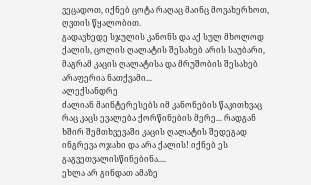ვეცადოთ, იქნებ ცოტა რაღაც მაინც მოვახერხოთ, ღვთის წყალობით.
გადავხედე სჯულის კანონს და აქ სულ მხოლოდ ქალის, ცოლის ღალატის შესახებ არის საუბარი, მაგრამ კაცის ღალატისა და მრუშობის შესახებ არაფერია ნათქვამი...
ალექსანდრე
ძალიან მაინტერესებს იმ კანონების წაკითხვაც რაც კაცს ევალება ქორწინების მერე... რადგან ხშირ შემთხვევაში კაცის ღალატის შედეგად ინგრევა ოჯახი და არა ქალის! იქნებ ეს გაგვეთვალისწინებინა....
ეხლა არ გინდათ ამაზე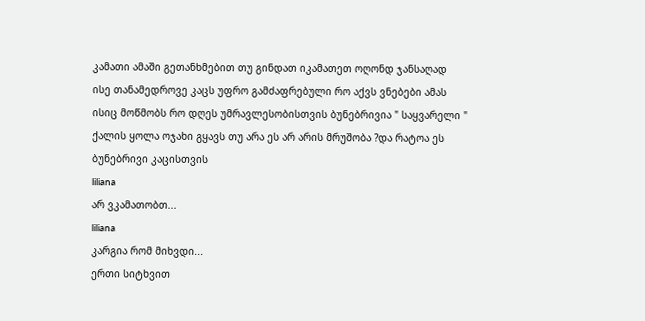კამათი ამაში გეთანხმებით თუ გინდათ იკამათეთ ოღონდ ჯანსაღად
ისე თანამედროვე კაცს უფრო გამძაფრებული რო აქვს ვნებები ამას ისიც მოწმობს რო დღეს უმრავლესობისთვის ბუნებრივია " საყვარელი " ქალის ყოლა ოჯახი გყავს თუ არა ეს არ არის მრუშობა ?და რატოა ეს ბუნებრივი კაცისთვის
liliana
არ ვკამათობთ...
liliana
კარგია რომ მიხვდი...
ერთი სიტხვით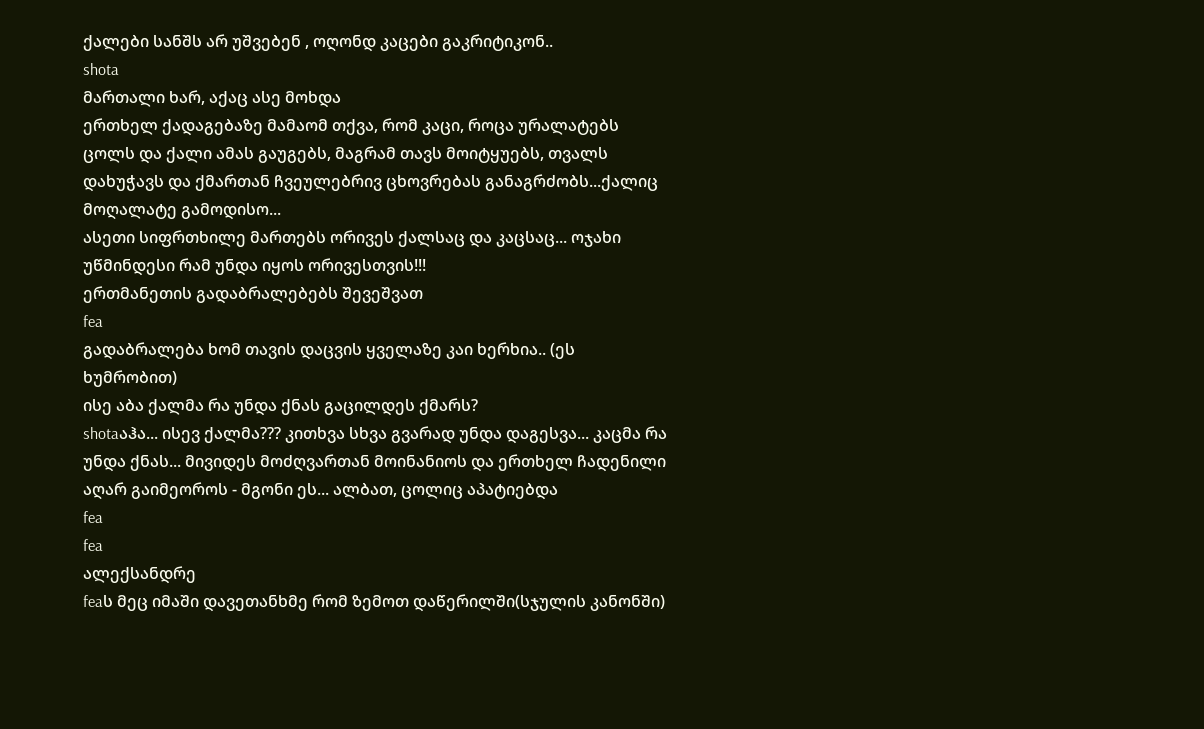ქალები სანშს არ უშვებენ , ოღონდ კაცები გაკრიტიკონ..
shota
მართალი ხარ, აქაც ასე მოხდა
ერთხელ ქადაგებაზე მამაომ თქვა, რომ კაცი, როცა ურალატებს ცოლს და ქალი ამას გაუგებს, მაგრამ თავს მოიტყუებს, თვალს დახუჭავს და ქმართან ჩვეულებრივ ცხოვრებას განაგრძობს...ქალიც მოღალატე გამოდისო...
ასეთი სიფრთხილე მართებს ორივეს ქალსაც და კაცსაც... ოჯახი უწმინდესი რამ უნდა იყოს ორივესთვის!!!
ერთმანეთის გადაბრალებებს შევეშვათ
fea
გადაბრალება ხომ თავის დაცვის ყველაზე კაი ხერხია.. (ეს ხუმრობით)
ისე აბა ქალმა რა უნდა ქნას გაცილდეს ქმარს?
shotaაჰა... ისევ ქალმა??? კითხვა სხვა გვარად უნდა დაგესვა... კაცმა რა უნდა ქნას... მივიდეს მოძღვართან მოინანიოს და ერთხელ ჩადენილი აღარ გაიმეოროს - მგონი ეს... ალბათ, ცოლიც აპატიებდა
fea
fea
ალექსანდრე
feaს მეც იმაში დავეთანხმე რომ ზემოთ დაწერილში(სჯულის კანონში)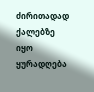ძირითადად ქალებზე იყო ყურადღება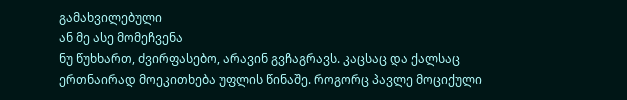გამახვილებული
ან მე ასე მომეჩვენა
ნუ წუხხართ, ძვირფასებო, არავინ გვჩაგრავს. კაცსაც და ქალსაც ერთნაირად მოეკითხება უფლის წინაშე. როგორც პავლე მოციქული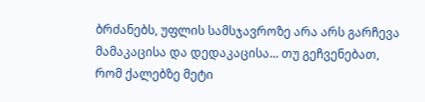ბრძანებს, უფლის სამსჯავროზე არა არს გარჩევა მამაკაცისა და დედაკაცისა... თუ გეჩვენებათ, რომ ქალებზე მეტი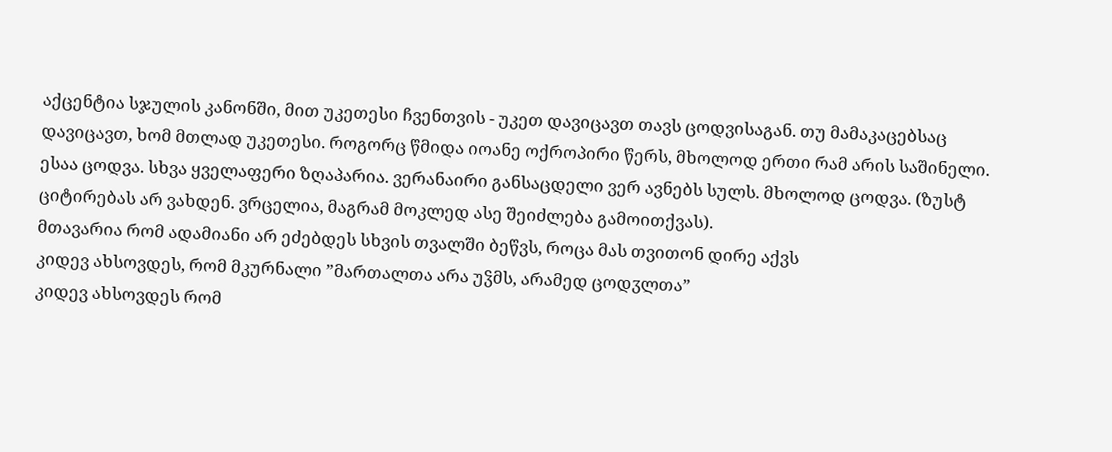აქცენტია სჯულის კანონში, მით უკეთესი ჩვენთვის - უკეთ დავიცავთ თავს ცოდვისაგან. თუ მამაკაცებსაც დავიცავთ, ხომ მთლად უკეთესი. როგორც წმიდა იოანე ოქროპირი წერს, მხოლოდ ერთი რამ არის საშინელი. ესაა ცოდვა. სხვა ყველაფერი ზღაპარია. ვერანაირი განსაცდელი ვერ ავნებს სულს. მხოლოდ ცოდვა. (ზუსტ ციტირებას არ ვახდენ. ვრცელია, მაგრამ მოკლედ ასე შეიძლება გამოითქვას).
მთავარია რომ ადამიანი არ ეძებდეს სხვის თვალში ბეწვს, როცა მას თვითონ დირე აქვს
კიდევ ახსოვდეს, რომ მკურნალი ”მართალთა არა უჴმს, არამედ ცოდჳლთა”
კიდევ ახსოვდეს რომ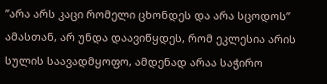”არა არს კაცი რომელი ცხონდეს და არა სცოდოს”
ამასთან, არ უნდა დაავიწყდეს, რომ ეკლესია არის სულის საავადმყოფო, ამდენად არაა საჭირო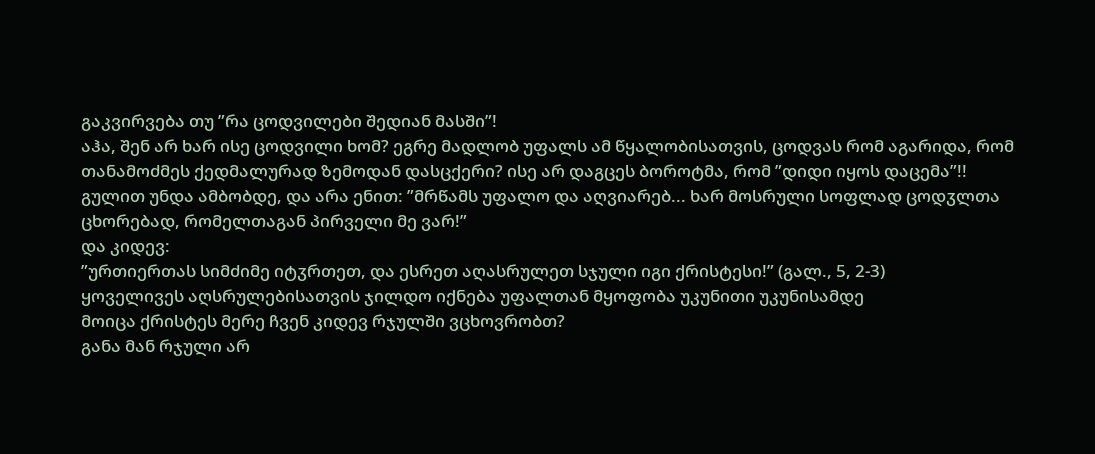გაკვირვება თუ ”რა ცოდვილები შედიან მასში”!
აჰა, შენ არ ხარ ისე ცოდვილი ხომ? ეგრე მადლობ უფალს ამ წყალობისათვის, ცოდვას რომ აგარიდა, რომ თანამოძმეს ქედმალურად ზემოდან დასცქერი? ისე არ დაგცეს ბოროტმა, რომ ”დიდი იყოს დაცემა”!!
გულით უნდა ამბობდე, და არა ენით: ”მრწამს უფალო და აღვიარებ... ხარ მოსრული სოფლად ცოდჳლთა ცხორებად, რომელთაგან პირველი მე ვარ!”
და კიდევ:
”ურთიერთას სიმძიმე იტჳრთეთ, და ესრეთ აღასრულეთ სჯული იგი ქრისტესი!” (გალ., 5, 2-3)
ყოველივეს აღსრულებისათვის ჯილდო იქნება უფალთან მყოფობა უკუნითი უკუნისამდე
მოიცა ქრისტეს მერე ჩვენ კიდევ რჯულში ვცხოვრობთ?
განა მან რჯული არ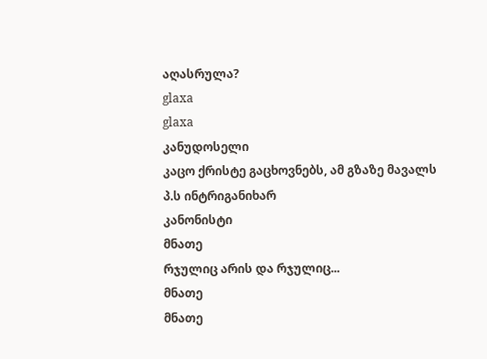აღასრულა?
glaxa
glaxa
კანუდოსელი
კაცო ქრისტე გაცხოვნებს, ამ გზაზე მავალს
პ.ს ინტრიგანიხარ
კანონისტი
მნათე
რჯულიც არის და რჯულიც...
მნათე
მნათე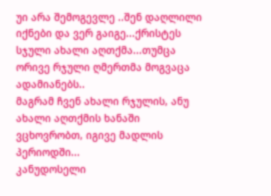უი არა შემოგევლე ..შენ დაღლილი იქნები და ვერ გაიგე...ქრისტეს სჯული ახალი აღთქმა...თუმცა ორივე რჯული ღმერთმა მოგვაცა ადამიანებს..
მაგრამ ჩვენ ახალი რჯულის, ანუ ახალი აღთქმის ხანაში ვცხოვრობთ, იგივე მადლის პერიოდში...
კანუდოსელი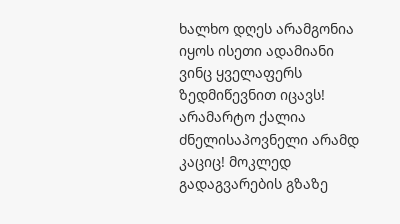ხალხო დღეს არამგონია იყოს ისეთი ადამიანი ვინც ყველაფერს ზედმიწევნით იცავს! არამარტო ქალია ძნელისაპოვნელი არამდ კაციც! მოკლედ გადაგვარების გზაზე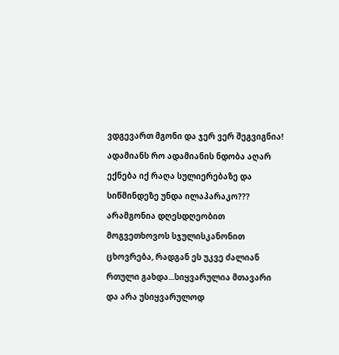ვდგევართ მგონი და ჯერ ვერ შეგვიგნია! ადამიანს რო ადამიანის ნდობა აღარ ექნება იქ რაღა სულიერებაზე და სიწმინდეზე უნდა ილაპარაკო???
არამგონია დღესდღეობით მოგვეთხოვოს სჯულისკანონით ცხოვრება, რადგან ეს უკვე ძალიან რთული გახდა...სიყვარულია მთავარი და არა უსიყვარულოდ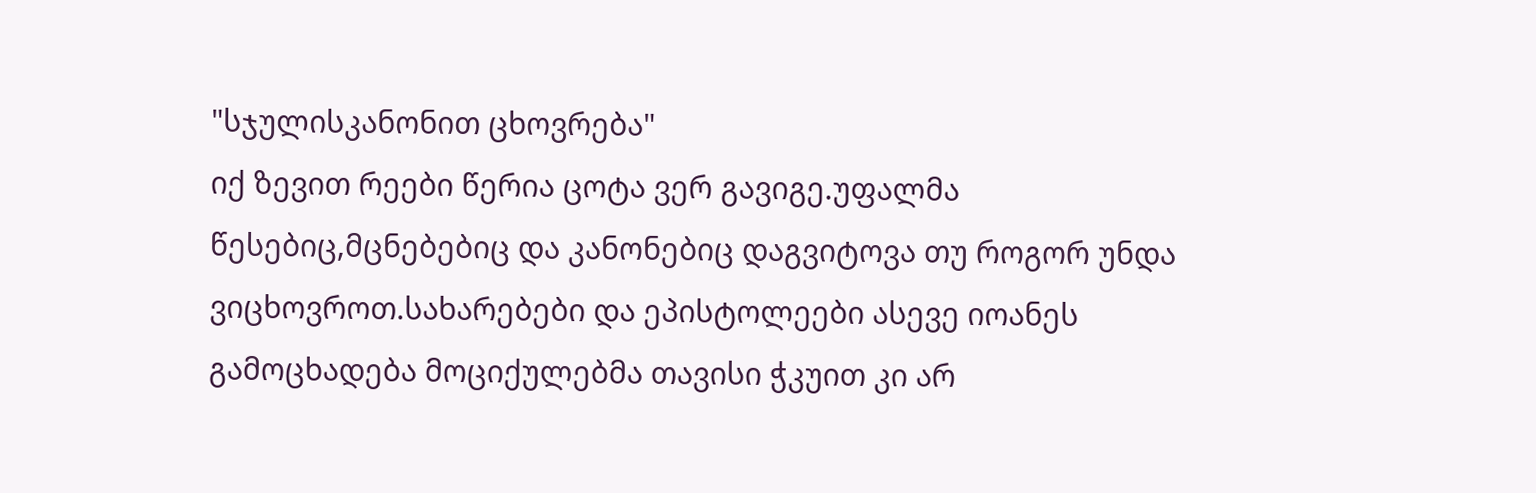"სჯულისკანონით ცხოვრება"
იქ ზევით რეები წერია ცოტა ვერ გავიგე.უფალმა წესებიც,მცნებებიც და კანონებიც დაგვიტოვა თუ როგორ უნდა ვიცხოვროთ.სახარებები და ეპისტოლეები ასევე იოანეს გამოცხადება მოციქულებმა თავისი ჭკუით კი არ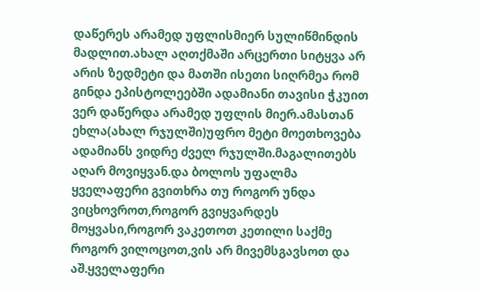დაწერეს არამედ უფლისმიერ სულიწმინდის მადლით.ახალ აღთქმაში არცერთი სიტყვა არ არის ზედმეტი და მათში ისეთი სიღრმეა რომ გინდა ეპისტოლეებში ადამიანი თავისი ჭკუით ვერ დაწერდა არამედ უფლის მიერ.ამასთან ეხლა(ახალ რჯულში)უფრო მეტი მოეთხოვება ადამიანს ვიდრე ძველ რჯულში.მაგალითებს აღარ მოვიყვან.და ბოლოს უფალმა ყველაფერი გვითხრა თუ როგორ უნდა ვიცხოვროთ,როგორ გვიყვარდეს მოყვასი,როგორ ვაკეთოთ კეთილი საქმე როგორ ვილოცოთ,ვის არ მივემსგავსოთ და აშ.ყველაფერი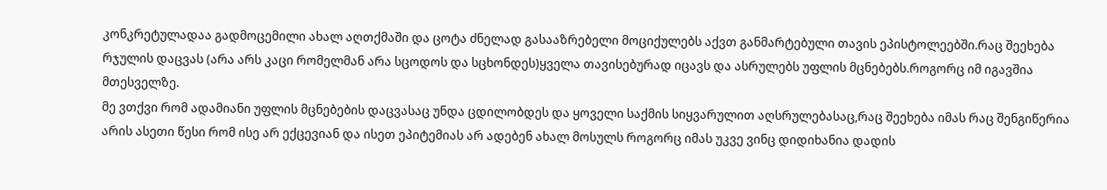კონკრეტულადაა გადმოცემილი ახალ აღთქმაში და ცოტა ძნელად გასააზრებელი მოციქულებს აქვთ განმარტებული თავის ეპისტოლეებში.რაც შეეხება რჯულის დაცვას (არა არს კაცი რომელმან არა სცოდოს და სცხონდეს)ყველა თავისებურად იცავს და ასრულებს უფლის მცნებებს.როგორც იმ იგავშია მთესველზე.
მე ვთქვი რომ ადამიანი უფლის მცნებების დაცვასაც უნდა ცდილობდეს და ყოველი საქმის სიყვარულით აღსრულებასაც,რაც შეეხება იმას რაც შენგიწერია არის ასეთი წესი რომ ისე არ ექცევიან და ისეთ ეპიტემიას არ ადებენ ახალ მოსულს როგორც იმას უკვე ვინც დიდიხანია დადის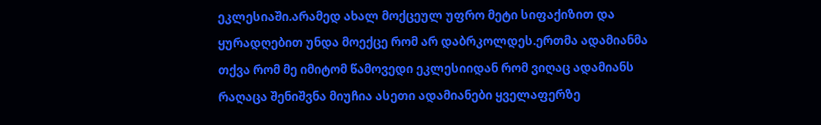ეკლესიაში.არამედ ახალ მოქცეულ უფრო მეტი სიფაქიზით და ყურადღებით უნდა მოექცე რომ არ დაბრკოლდეს.ერთმა ადამიანმა თქვა რომ მე იმიტომ წამოვედი ეკლესიიდან რომ ვიღაც ადამიანს რაღაცა შენიშვნა მიუჩია ასეთი ადამიანები ყველაფერზე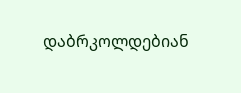დაბრკოლდებიან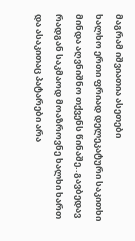მაგრამ იშვიათია ასეთები
ხალხო ერთი ფრიად დელეკატური საკითხი მინდა აღვნიშნო თქვენს წინაშე..გავბედავ რადგან საკმაოდ მოაზროვნე ხალხი ხართ და ასაკითაც პატარები არა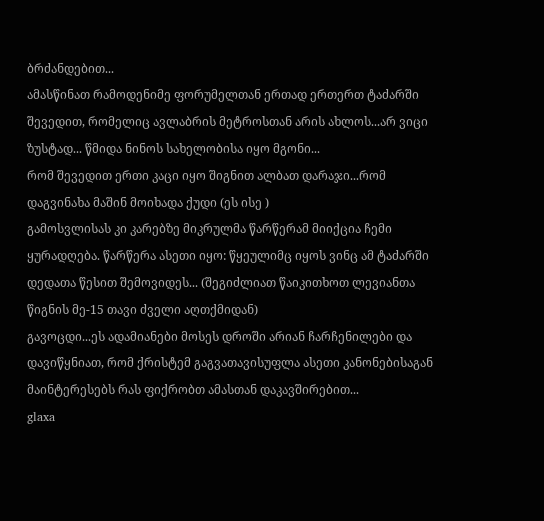ბრძანდებით...
ამასწინათ რამოდენიმე ფორუმელთან ერთად ერთერთ ტაძარში შევედით, რომელიც ავლაბრის მეტროსთან არის ახლოს...არ ვიცი ზუსტად... წმიდა ნინოს სახელობისა იყო მგონი...
რომ შევედით ერთი კაცი იყო შიგნით ალბათ დარაჯი...რომ დაგვინახა მაშინ მოიხადა ქუდი (ეს ისე )
გამოსვლისას კი კარებზე მიკრულმა წარწერამ მიიქცია ჩემი ყურადღება. წარწერა ასეთი იყო: წყეულიმც იყოს ვინც ამ ტაძარში დედათა წესით შემოვიდეს... (შეგიძლიათ წაიკითხოთ ლევიანთა წიგნის მე-15 თავი ძველი აღთქმიდან)
გავოცდი...ეს ადამიანები მოსეს დროში არიან ჩარჩენილები და დავიწყნიათ, რომ ქრისტემ გაგვათავისუფლა ასეთი კანონებისაგან
მაინტერესებს რას ფიქრობთ ამასთან დაკავშირებით...
glaxa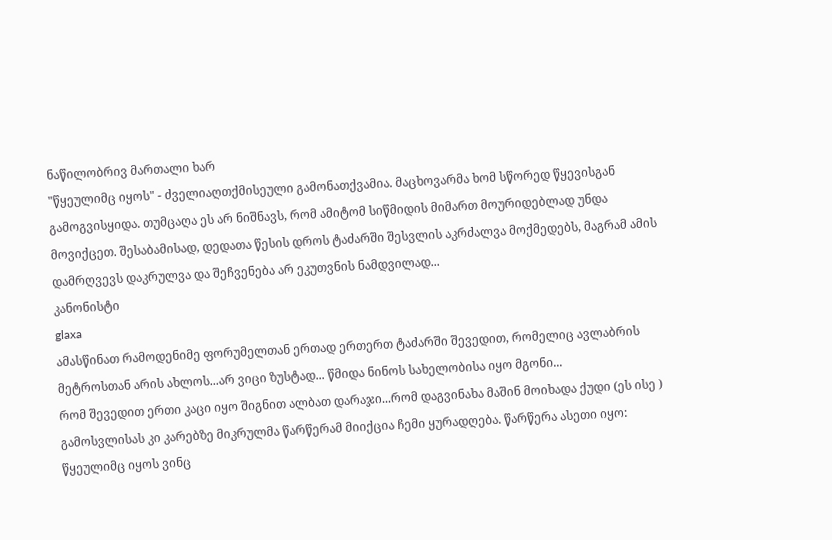ნაწილობრივ მართალი ხარ
"წყეულიმც იყოს" - ძველიაღთქმისეული გამონათქვამია. მაცხოვარმა ხომ სწორედ წყევისგან გამოგვისყიდა. თუმცაღა ეს არ ნიშნავს, რომ ამიტომ სიწმიდის მიმართ მოურიდებლად უნდა მოვიქცეთ. შესაბამისად, დედათა წესის დროს ტაძარში შესვლის აკრძალვა მოქმედებს, მაგრამ ამის დამრღვევს დაკრულვა და შეჩვენება არ ეკუთვნის ნამდვილად...
კანონისტი
glaxa
ამასწინათ რამოდენიმე ფორუმელთან ერთად ერთერთ ტაძარში შევედით, რომელიც ავლაბრის მეტროსთან არის ახლოს...არ ვიცი ზუსტად... წმიდა ნინოს სახელობისა იყო მგონი...
რომ შევედით ერთი კაცი იყო შიგნით ალბათ დარაჯი...რომ დაგვინახა მაშინ მოიხადა ქუდი (ეს ისე )
გამოსვლისას კი კარებზე მიკრულმა წარწერამ მიიქცია ჩემი ყურადღება. წარწერა ასეთი იყო: წყეულიმც იყოს ვინც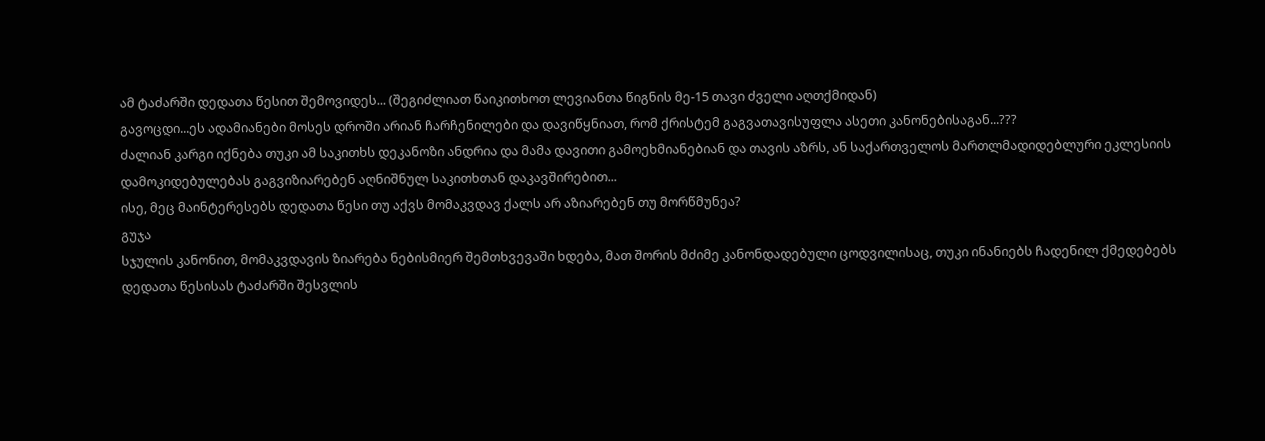ამ ტაძარში დედათა წესით შემოვიდეს... (შეგიძლიათ წაიკითხოთ ლევიანთა წიგნის მე-15 თავი ძველი აღთქმიდან)
გავოცდი...ეს ადამიანები მოსეს დროში არიან ჩარჩენილები და დავიწყნიათ, რომ ქრისტემ გაგვათავისუფლა ასეთი კანონებისაგან...???
ძალიან კარგი იქნება თუკი ამ საკითხს დეკანოზი ანდრია და მამა დავითი გამოეხმიანებიან და თავის აზრს, ან საქართველოს მართლმადიდებლური ეკლესიის დამოკიდებულებას გაგვიზიარებენ აღნიშნულ საკითხთან დაკავშირებით...
ისე, მეც მაინტერესებს დედათა წესი თუ აქვს მომაკვდავ ქალს არ აზიარებენ თუ მორწმუნეა?
გუჯა
სჯულის კანონით, მომაკვდავის ზიარება ნებისმიერ შემთხვევაში ხდება, მათ შორის მძიმე კანონდადებული ცოდვილისაც, თუკი ინანიებს ჩადენილ ქმედებებს
დედათა წესისას ტაძარში შესვლის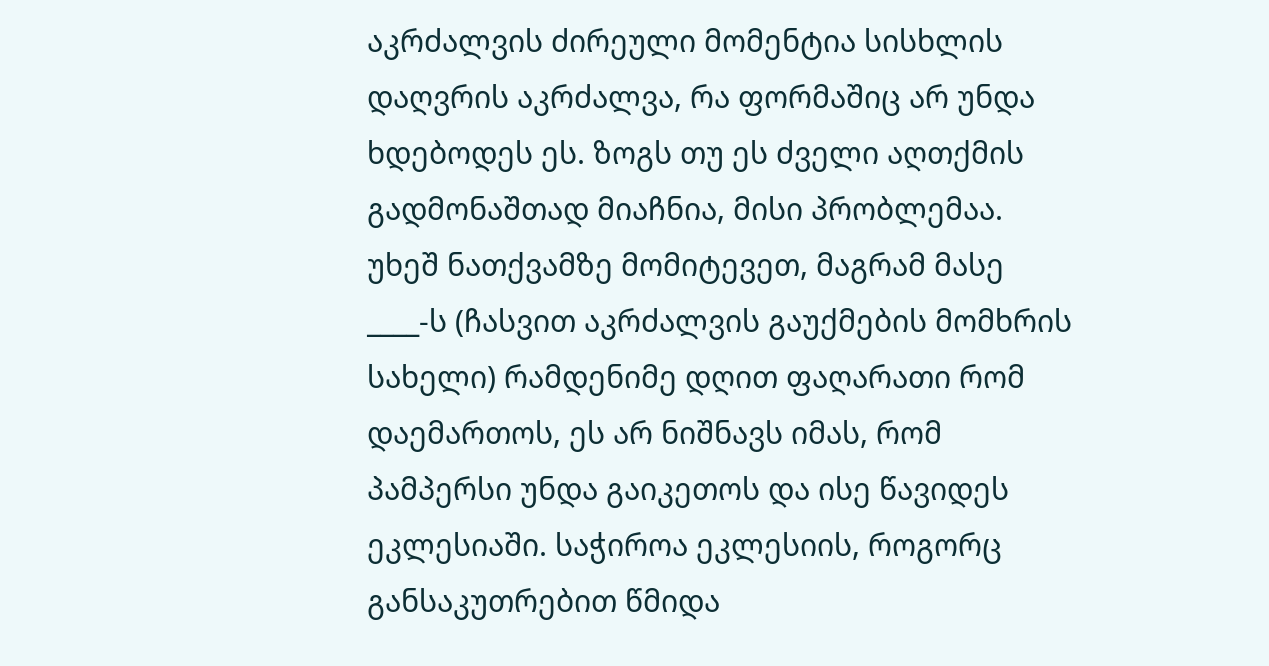აკრძალვის ძირეული მომენტია სისხლის დაღვრის აკრძალვა, რა ფორმაშიც არ უნდა ხდებოდეს ეს. ზოგს თუ ეს ძველი აღთქმის გადმონაშთად მიაჩნია, მისი პრობლემაა. უხეშ ნათქვამზე მომიტევეთ, მაგრამ მასე ____-ს (ჩასვით აკრძალვის გაუქმების მომხრის სახელი) რამდენიმე დღით ფაღარათი რომ დაემართოს, ეს არ ნიშნავს იმას, რომ პამპერსი უნდა გაიკეთოს და ისე წავიდეს ეკლესიაში. საჭიროა ეკლესიის, როგორც განსაკუთრებით წმიდა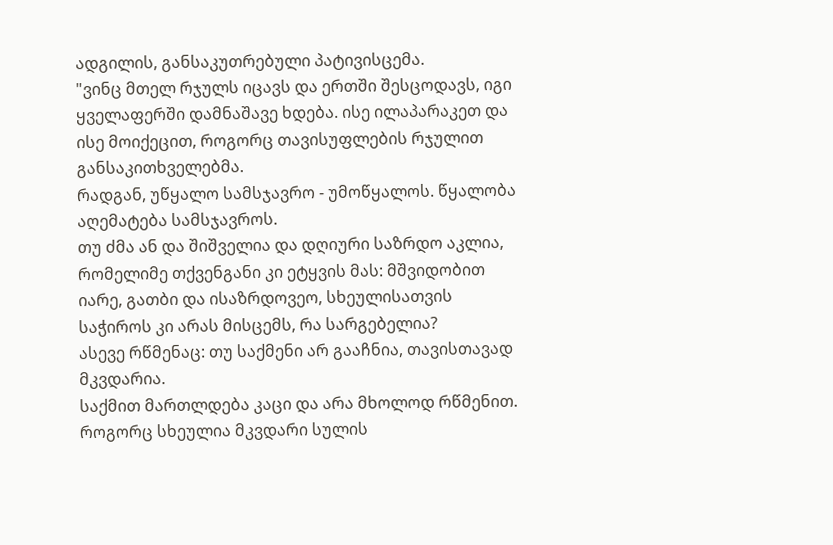ადგილის, განსაკუთრებული პატივისცემა.
"ვინც მთელ რჯულს იცავს და ერთში შესცოდავს, იგი ყველაფერში დამნაშავე ხდება. ისე ილაპარაკეთ და ისე მოიქეცით, როგორც თავისუფლების რჯულით განსაკითხველებმა.
რადგან, უწყალო სამსჯავრო - უმოწყალოს. წყალობა აღემატება სამსჯავროს.
თუ ძმა ან და შიშველია და დღიური საზრდო აკლია, რომელიმე თქვენგანი კი ეტყვის მას: მშვიდობით იარე, გათბი და ისაზრდოვეო, სხეულისათვის საჭიროს კი არას მისცემს, რა სარგებელია?
ასევე რწმენაც: თუ საქმენი არ გააჩნია, თავისთავად მკვდარია.
საქმით მართლდება კაცი და არა მხოლოდ რწმენით.
როგორც სხეულია მკვდარი სულის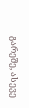გარეშე, ასევე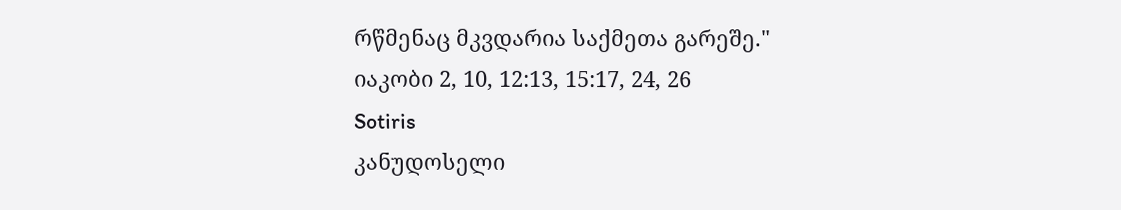რწმენაც მკვდარია საქმეთა გარეშე."
იაკობი 2, 10, 12:13, 15:17, 24, 26
Sotiris
კანუდოსელი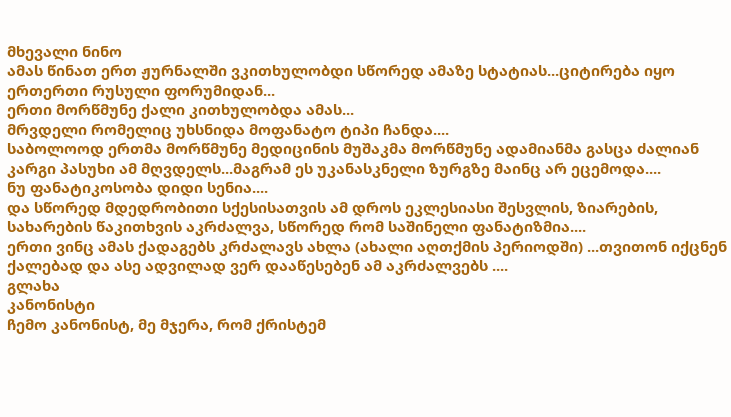მხევალი ნინო
ამას წინათ ერთ ჟურნალში ვკითხულობდი სწორედ ამაზე სტატიას...ციტირება იყო ერთერთი რუსული ფორუმიდან...
ერთი მორწმუნე ქალი კითხულობდა ამას...
მრვდელი რომელიც უხსნიდა მოფანატო ტიპი ჩანდა....
საბოლოოდ ერთმა მორწმუნე მედიცინის მუშაკმა მორწმუნე ადამიანმა გასცა ძალიან კარგი პასუხი ამ მღვდელს...მაგრამ ეს უკანასკნელი ზურგზე მაინც არ ეცემოდა....
ნუ ფანატიკოსობა დიდი სენია....
და სწორედ მდედრობითი სქესისათვის ამ დროს ეკლესიასი შესვლის, ზიარების, სახარების წაკითხვის აკრძალვა, სწორედ რომ საშინელი ფანატიზმია....
ერთი ვინც ამას ქადაგებს კრძალავს ახლა (ახალი აღთქმის პერიოდში) ...თვითონ იქცნენ ქალებად და ასე ადვილად ვერ დააწესებენ ამ აკრძალვებს ....
გლახა
კანონისტი
ჩემო კანონისტ, მე მჯერა, რომ ქრისტემ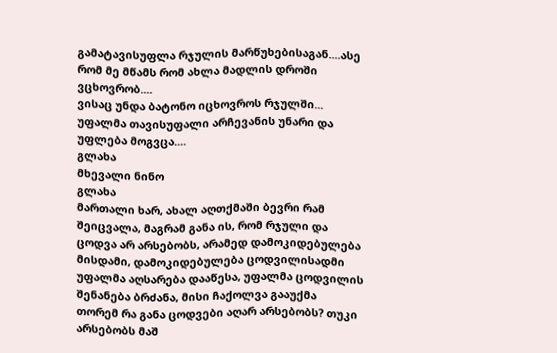გამატავისუფლა რჯულის მარწუხებისაგან....ასე რომ მე მწამს რომ ახლა მადლის დროში ვცხოვრობ....
ვისაც უნდა ბატონო იცხოვროს რჯულში...
უფალმა თავისუფალი არჩევანის უნარი და უფლება მოგვცა....
გლახა
მხევალი ნინო
გლახა
მართალი ხარ, ახალ აღთქმაში ბევრი რამ შეიცვალა, მაგრამ განა ის, რომ რჯული და ცოდვა არ არსებობს, არამედ დამოკიდებულება მისდამი, დამოკიდებულება ცოდვილისადმი
უფალმა აღსარება დააწესა, უფალმა ცოდვილის შენანება ბრძანა, მისი ჩაქოლვა გააუქმა
თორემ რა განა ცოდვები აღარ არსებობს? თუკი არსებობს მაშ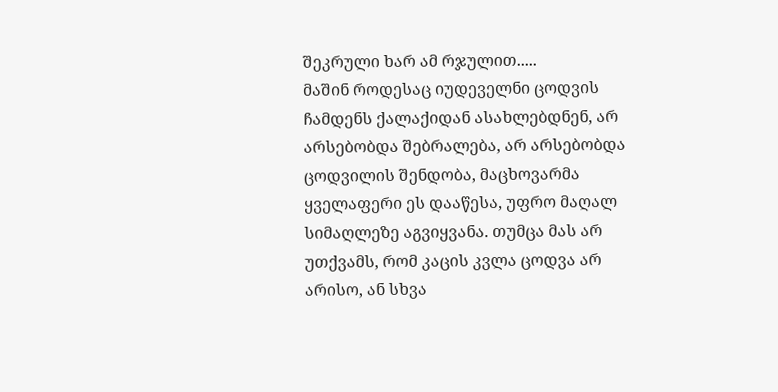შეკრული ხარ ამ რჯულით.....
მაშინ როდესაც იუდეველნი ცოდვის ჩამდენს ქალაქიდან ასახლებდნენ, არ არსებობდა შებრალება, არ არსებობდა ცოდვილის შენდობა, მაცხოვარმა ყველაფერი ეს დააწესა, უფრო მაღალ სიმაღლეზე აგვიყვანა. თუმცა მას არ უთქვამს, რომ კაცის კვლა ცოდვა არ არისო, ან სხვა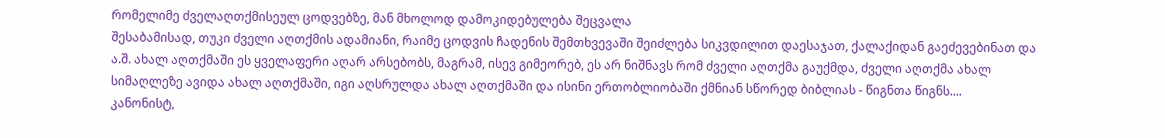რომელიმე ძველაღთქმისეულ ცოდვებზე, მან მხოლოდ დამოკიდებულება შეცვალა
შესაბამისად, თუკი ძველი აღთქმის ადამიანი, რაიმე ცოდვის ჩადენის შემთხვევაში შეიძლება სიკვდილით დაესაჯათ, ქალაქიდან გაეძევებინათ და ა.შ. ახალ აღთქმაში ეს ყველაფერი აღარ არსებობს, მაგრამ, ისევ გიმეორებ, ეს არ ნიშნავს რომ ძველი აღთქმა გაუქმდა, ძველი აღთქმა ახალ სიმაღლეზე ავიდა ახალ აღთქმაში, იგი აღსრულდა ახალ აღთქმაში და ისინი ერთობლიობაში ქმნიან სწორედ ბიბლიას - წიგნთა წიგნს....
კანონისტ,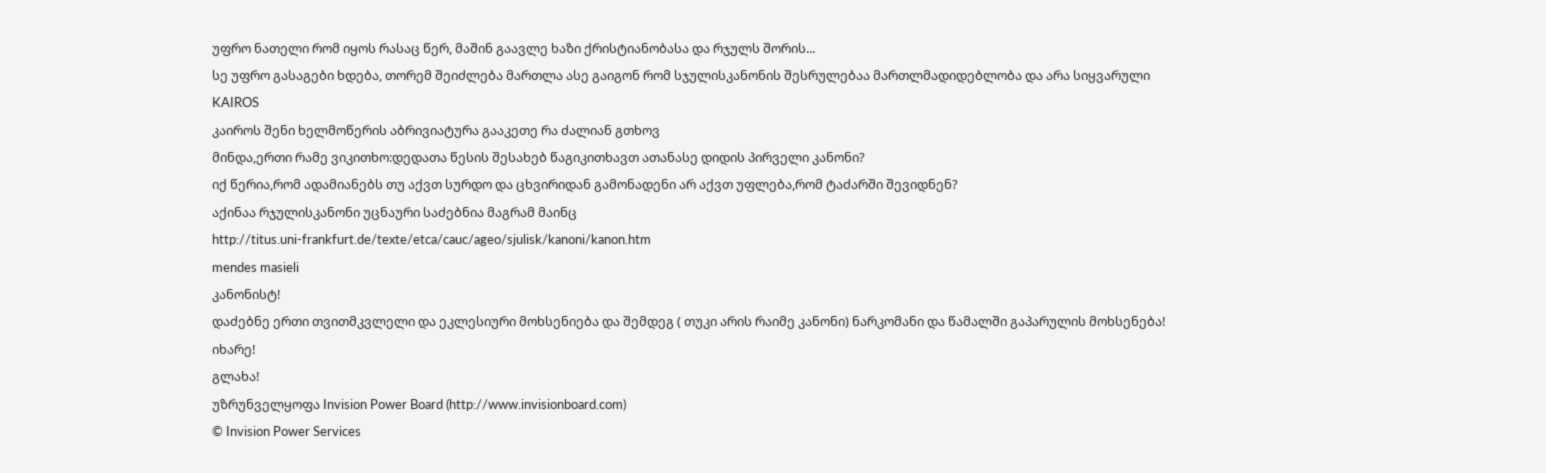უფრო ნათელი რომ იყოს რასაც წერ, მაშინ გაავლე ხაზი ქრისტიანობასა და რჯულს შორის...
სე უფრო გასაგები ხდება, თორემ შეიძლება მართლა ასე გაიგონ რომ სჯულისკანონის შესრულებაა მართლმადიდებლობა და არა სიყვარული
KAIROS
კაიროს შენი ხელმოწერის აბრივიატურა გააკეთე რა ძალიან გთხოვ
მინდა,ერთი რამე ვიკითხო:დედათა წესის შესახებ წაგიკითხავთ ათანასე დიდის პირველი კანონი?
იქ წერია,რომ ადამიანებს თუ აქვთ სურდო და ცხვირიდან გამონადენი არ აქვთ უფლება,რომ ტაძარში შევიდნენ?
აქინაა რჯულისკანონი უცნაური საძებნია მაგრამ მაინც
http://titus.uni-frankfurt.de/texte/etca/cauc/ageo/sjulisk/kanoni/kanon.htm
mendes masieli
კანონისტ!
დაძებნე ერთი თვითმკვლელი და ეკლესიური მოხსენიება და შემდეგ ( თუკი არის რაიმე კანონი) ნარკომანი და წამალში გაპარულის მოხსენება!
იხარე!
გლახა!
უზრუნველყოფა Invision Power Board (http://www.invisionboard.com)
© Invision Power Services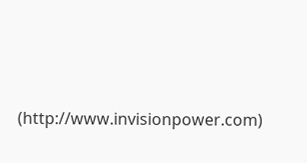(http://www.invisionpower.com)